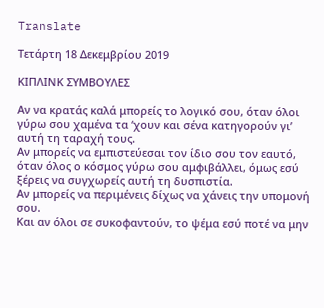Translate

Τετάρτη 18 Δεκεμβρίου 2019

ΚΙΠΛΙΝΚ ΣΥΜΒΟΥΛΕΣ

Αν να κρατάς καλά μπορείς το λογικό σου, όταν όλοι γύρω σου χαμένα τα ‘χουν και σένα κατηγορούν γι’ αυτή τη ταραχή τους.
Αν μπορείς να εμπιστεύεσαι τον ίδιο σου τον εαυτό, όταν όλος ο κόσμος γύρω σου αμφιβάλλει, όμως εσύ ξέρεις να συγχωρείς αυτή τη δυσπιστία.
Αν μπορείς να περιμένεις δίχως να χάνεις την υπομονή σου.
Και αν όλοι σε συκοφαντούν, το ψέμα εσύ ποτέ να μην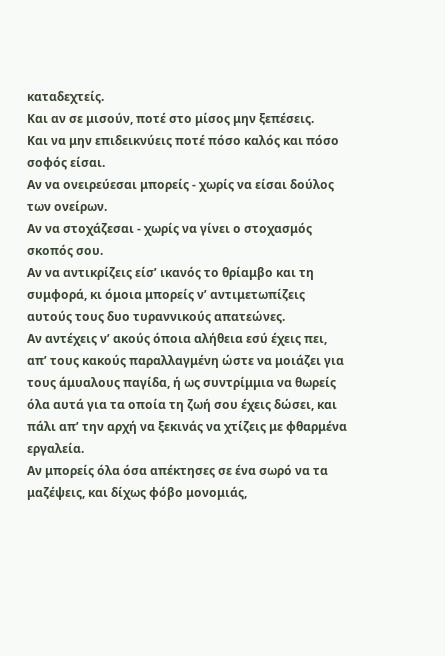καταδεχτείς.
Και αν σε μισούν, ποτέ στο μίσος μην ξεπέσεις.
Και να μην επιδεικνύεις ποτέ πόσο καλός και πόσο σοφός είσαι.
Αν να ονειρεύεσαι μπορείς - χωρίς να είσαι δούλος των ονείρων.
Αν να στοχάζεσαι - χωρίς να γίνει ο στοχασμός σκοπός σου.
Αν να αντικρίζεις είσ’ ικανός το θρίαμβο και τη συμφορά, κι όμοια μπορείς ν’ αντιμετωπίζεις αυτούς τους δυο τυραννικούς απατεώνες.
Αν αντέχεις ν’ ακούς όποια αλήθεια εσύ έχεις πει, απ’ τους κακούς παραλλαγμένη ώστε να μοιάζει για τους άμυαλους παγίδα, ή ως συντρίμμια να θωρείς όλα αυτά για τα οποία τη ζωή σου έχεις δώσει, και πάλι απ’ την αρχή να ξεκινάς να χτίζεις με φθαρμένα εργαλεία.
Αν μπορείς όλα όσα απέκτησες σε ένα σωρό να τα μαζέψεις, και δίχως φόβο μονομιάς,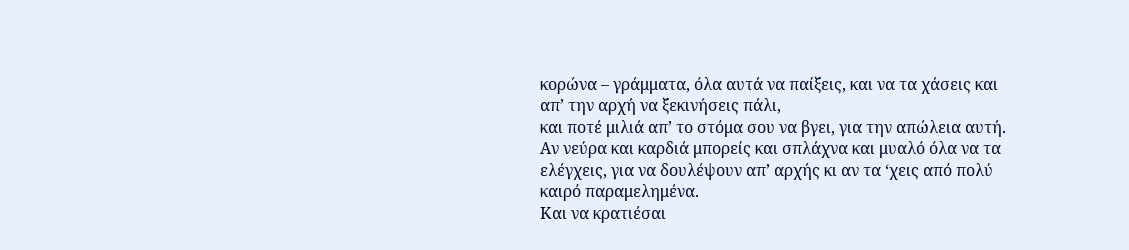κορώνα – γράμματα, όλα αυτά να παίξεις, και να τα χάσεις και απ’ την αρχή να ξεκινήσεις πάλι,
και ποτέ μιλιά απ’ το στόμα σου να βγει, για την απώλεια αυτή.
Αν νεύρα και καρδιά μπορείς και σπλάχνα και μυαλό όλα να τα ελέγχεις, για να δουλέψουν απ’ αρχής κι αν τα ‘χεις από πολύ καιρό παραμελημένα.
Και να κρατιέσαι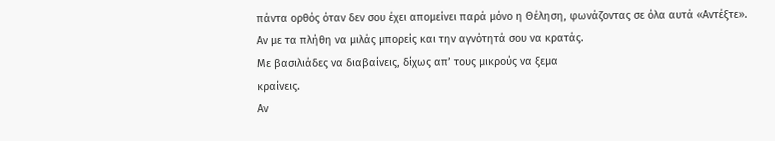πάντα ορθός όταν δεν σου έχει απομείνει παρά μόνο η Θέληση, φωνάζοντας σε όλα αυτά «Αντέξτε».
Αν με τα πλήθη να μιλάς μπορείς και την αγνότητά σου να κρατάς.
Με βασιλιάδες να διαβαίνεις, δίχως απ’ τους μικρούς να ξεμα
κραίνεις.
Αν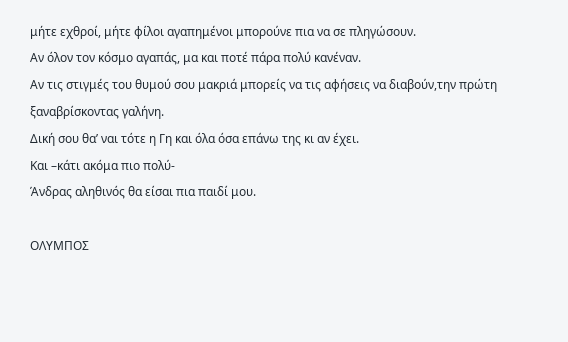μήτε εχθροί, μήτε φίλοι αγαπημένοι μπορούνε πια να σε πληγώσουν.
Αν όλον τον κόσμο αγαπάς, μα και ποτέ πάρα πολύ κανέναν.
Αν τις στιγμές του θυμού σου μακριά μπορείς να τις αφήσεις να διαβούν,την πρώτη ξαναβρίσκοντας γαλήνη.
Δική σου θα’ ναι τότε η Γη και όλα όσα επάνω της κι αν έχει.
Και –κάτι ακόμα πιο πολύ-
Άνδρας αληθινός θα είσαι πια παιδί μου.

ΟΛΥΜΠΟΣ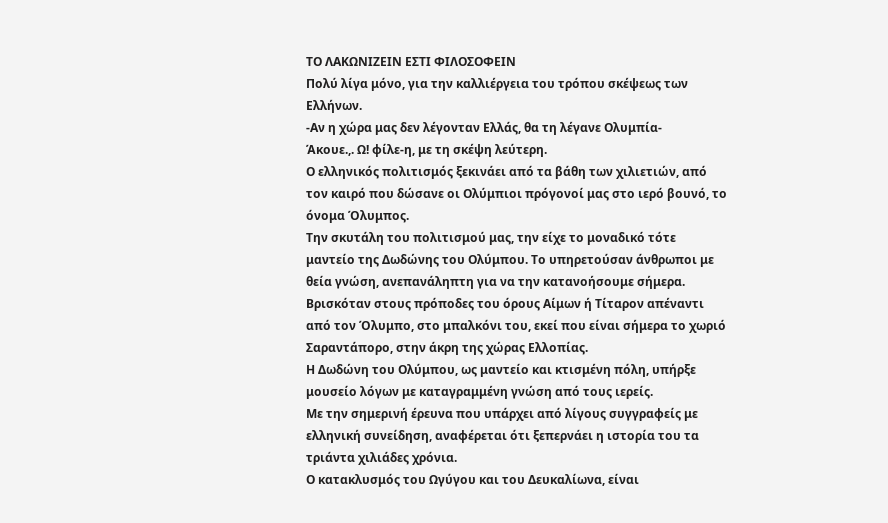ΤΟ ΛΑΚΩΝΙΖΕΙΝ ΕΣΤΙ ΦΙΛΟΣΟΦΕΙΝ
Πολύ λίγα μόνο, για την καλλιέργεια του τρόπου σκέψεως των Ελλήνων.
-Αν η χώρα μας δεν λέγονταν Ελλάς, θα τη λέγανε Ολυμπία-
Άκουε.,. Ω! φίλε-η, με τη σκέψη λεύτερη.
Ο ελληνικός πολιτισμός ξεκινάει από τα βάθη των χιλιετιών, από τον καιρό που δώσανε οι Ολύμπιοι πρόγονοί μας στο ιερό βουνό, το όνομα Όλυμπος.
Την σκυτάλη του πολιτισμού μας, την είχε το μοναδικό τότε μαντείο της Δωδώνης του Ολύμπου. Το υπηρετούσαν άνθρωποι με θεία γνώση, ανεπανάληπτη για να την κατανοήσουμε σήμερα. Βρισκόταν στους πρόποδες του όρους Αίμων ή Τίταρον απέναντι από τον Όλυμπο, στο μπαλκόνι του, εκεί που είναι σήμερα το χωριό Σαραντάπορο, στην άκρη της χώρας Ελλοπίας.
Η Δωδώνη του Ολύμπου, ως μαντείο και κτισμένη πόλη, υπήρξε μουσείο λόγων με καταγραμμένη γνώση από τους ιερείς.
Με την σημερινή έρευνα που υπάρχει από λίγους συγγραφείς με ελληνική συνείδηση, αναφέρεται ότι ξεπερνάει η ιστορία του τα τριάντα χιλιάδες χρόνια.
Ο κατακλυσμός του Ωγύγου και του Δευκαλίωνα, είναι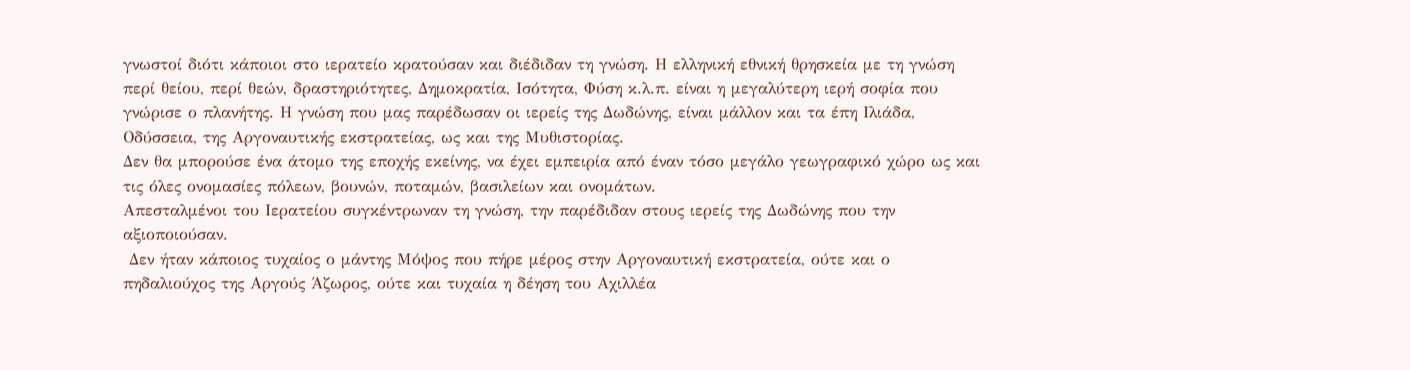γνωστοί διότι κάποιοι στο ιερατείο κρατούσαν και διέδιδαν τη γνώση. Η ελληνική εθνική θρησκεία με τη γνώση περί θείου, περί θεών, δραστηριότητες, Δημοκρατία, Ισότητα, Φύση κ.λ.π. είναι η μεγαλύτερη ιερή σοφία που γνώρισε ο πλανήτης. Η γνώση που μας παρέδωσαν οι ιερείς της Δωδώνης, είναι μάλλον και τα έπη Ιλιάδα, Οδύσσεια, της Αργοναυτικής εκστρατείας, ως και της Μυθιστορίας.
Δεν θα μπορούσε ένα άτομο της εποχής εκείνης, να έχει εμπειρία από έναν τόσο μεγάλο γεωγραφικό χώρο ως και τις όλες ονομασίες πόλεων, βουνών, ποταμών, βασιλείων και ονομάτων.
Απεσταλμένοι του Ιερατείου συγκέντρωναν τη γνώση, την παρέδιδαν στους ιερείς της Δωδώνης που την αξιοποιούσαν.
 Δεν ήταν κάποιος τυχαίος ο μάντης Μόψος που πήρε μέρος στην Αργοναυτική εκστρατεία, ούτε και ο πηδαλιούχος της Αργούς Άζωρος, ούτε και τυχαία η δέηση του Αχιλλέα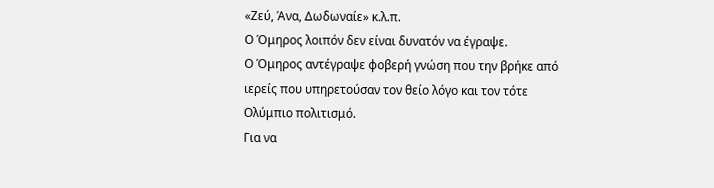«Ζεύ, Άνα, Δωδωναίε» κ.λ.π.
Ο Όμηρος λοιπόν δεν είναι δυνατόν να έγραψε.
Ο Όμηρος αντέγραψε φοβερή γνώση που την βρήκε από ιερείς που υπηρετούσαν τον θείο λόγο και τον τότε Ολύμπιο πολιτισμό.
Για να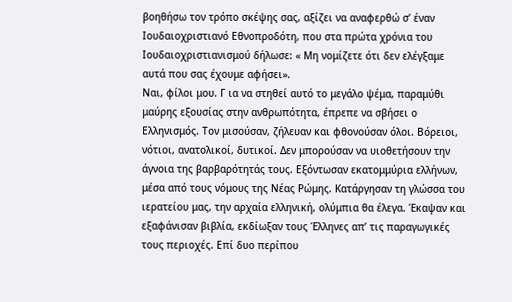βοηθήσω τον τρόπο σκέψης σας, αξίζει να αναφερθώ σ’ έναν Ιουδαιοχριστιανό Εθνοπροδότη, που στα πρώτα χρόνια του Ιουδαιοχριστιανισμού δήλωσε: « Μη νομίζετε ότι δεν ελέγξαμε αυτά που σας έχουμε αφήσει».
Ναι, φίλοι μου. Γ ια να στηθεί αυτό το μεγάλο ψέμα, παραμύθι μαύρης εξουσίας στην ανθρωπότητα, έπρεπε να σβήσει ο Ελληνισμός. Τον μισούσαν, ζήλευαν και φθονούσαν όλοι. Βόρειοι, νότιοι, ανατολικοί, δυτικοί. Δεν μπορούσαν να υιοθετήσουν την άγνοια της βαρβαρότητάς τους. Εξόντωσαν εκατομμύρια ελλήνων, μέσα από τους νόμους της Νέας Ρώμης. Κατάργησαν τη γλώσσα του ιερατείου μας, την αρχαία ελληνική, ολύμπια θα έλεγα. Έκαψαν και εξαφάνισαν βιβλία, εκδίωξαν τους Έλληνες απ’ τις παραγωγικές τους περιοχές. Επί δυο περίπου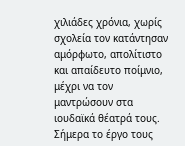χιλιάδες χρόνια, χωρίς σχολεία τον κατάντησαν αμόρφωτο, απολίτιστο και απαίδευτο ποίμνιο, μέχρι να τον μαντρώσουν στα ιουδαϊκά θέατρά τους. Σήμερα το έργο τους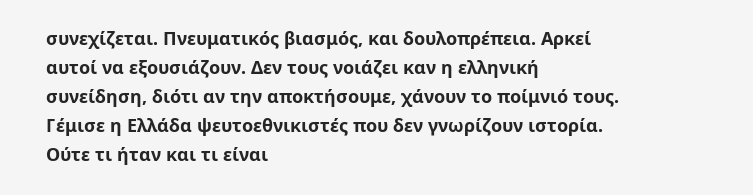συνεχίζεται. Πνευματικός βιασμός, και δουλοπρέπεια. Αρκεί αυτοί να εξουσιάζουν. Δεν τους νοιάζει καν η ελληνική συνείδηση, διότι αν την αποκτήσουμε, χάνουν το ποίμνιό τους.
Γέμισε η Ελλάδα ψευτοεθνικιστές που δεν γνωρίζουν ιστορία. Ούτε τι ήταν και τι είναι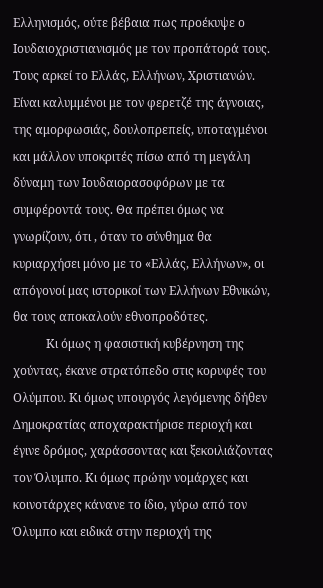Ελληνισμός, ούτε βέβαια πως προέκυψε ο Ιουδαιοχριστιανισμός με τον προπάτορά τους.
Τους αρκεί το Ελλάς, Ελλήνων, Χριστιανών.
Είναι καλυμμένοι με τον φερετζέ της άγνοιας, της αμορφωσιάς, δουλοπρεπείς, υποταγμένοι και μάλλον υποκριτές πίσω από τη μεγάλη δύναμη των Ιουδαιορασοφόρων με τα συμφέροντά τους. Θα πρέπει όμως να γνωρίζουν, ότι , όταν το σύνθημα θα κυριαρχήσει μόνο με το «Ελλάς, Ελλήνων», οι απόγονοί μας ιστορικοί των Ελλήνων Εθνικών, θα τους αποκαλούν εθνοπροδότες.
           Κι όμως η φασιστική κυβέρνηση της χούντας, έκανε στρατόπεδο στις κορυφές του Ολύμπου. Κι όμως υπουργός λεγόμενης δήθεν Δημοκρατίας αποχαρακτήρισε περιοχή και έγινε δρόμος, χαράσσοντας και ξεκοιλιάζοντας τον Όλυμπο. Κι όμως πρώην νομάρχες και κοινοτάρχες κάνανε το ίδιο, γύρω από τον Όλυμπο και ειδικά στην περιοχή της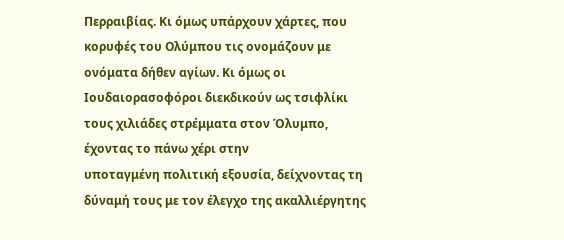Περραιβίας. Κι όμως υπάρχουν χάρτες, που κορυφές του Ολύμπου τις ονομάζουν με ονόματα δήθεν αγίων. Κι όμως οι Ιουδαιορασοφόροι διεκδικούν ως τσιφλίκι τους χιλιάδες στρέμματα στον Όλυμπο, έχοντας το πάνω χέρι στην
υποταγμένη πολιτική εξουσία, δείχνοντας τη δύναμή τους με τον έλεγχο της ακαλλιέργητης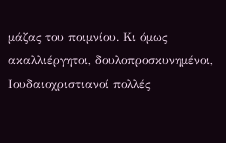μάζας του ποιμνίου. Κι όμως ακαλλιέργητοι, δουλοπροσκυνημένοι, Ιουδαιοχριστιανοί πολλές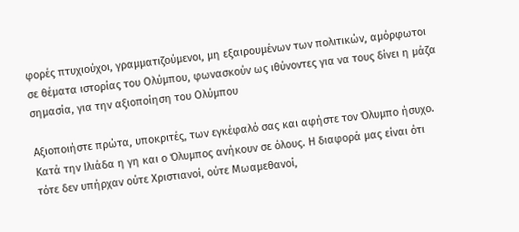φορές πτυχιούχοι, γραμματιζούμενοι, μη εξαιρουμένων των πολιτικών, αμόρφωτοι σε θέματα ιστορίας του Ολύμπου, φωνασκούν ως ιθύνοντες για να τους δίνει η μάζα σημασία, για την αξιοποίηση του Ολύμπου

Αξιοποιήστε πρώτα, υποκριτές, των εγκέφαλό σας και αφήστε τον Όλυμπο ήσυχο. Κατά την Ιλιάδα η γη και ο Όλυμπος ανήκουν σε όλους. Η διαφορά μας είναι ότι τότε δεν υπήρχαν ούτε Χριστιανοί, ούτε Μωαμεθανοί,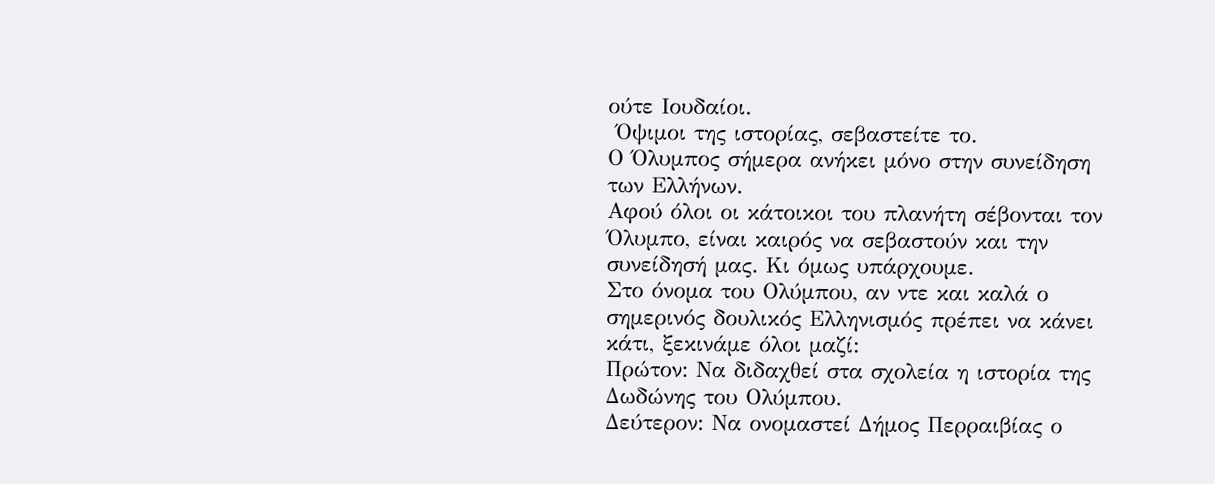ούτε Ιουδαίοι.
 Όψιμοι της ιστορίας, σεβαστείτε το.
Ο Όλυμπος σήμερα ανήκει μόνο στην συνείδηση των Ελλήνων.
Αφού όλοι οι κάτοικοι του πλανήτη σέβονται τον Όλυμπο, είναι καιρός να σεβαστούν και την συνείδησή μας. Κι όμως υπάρχουμε.
Στο όνομα του Ολύμπου, αν ντε και καλά ο σημερινός δουλικός Ελληνισμός πρέπει να κάνει κάτι, ξεκινάμε όλοι μαζί:
Πρώτον: Να διδαχθεί στα σχολεία η ιστορία της Δωδώνης του Ολύμπου.
Δεύτερον: Να ονομαστεί Δήμος Περραιβίας ο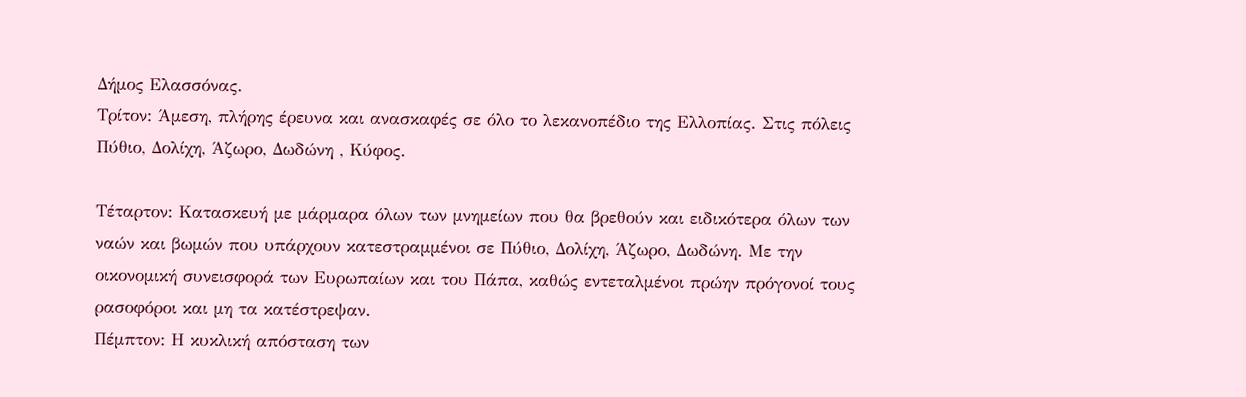Δήμος Ελασσόνας.
Τρίτον: Άμεση, πλήρης έρευνα και ανασκαφές σε όλο το λεκανοπέδιο της Ελλοπίας. Στις πόλεις Πύθιο, Δολίχη, Άζωρο, Δωδώνη , Κύφος.

Τέταρτον: Κατασκευή με μάρμαρα όλων των μνημείων που θα βρεθούν και ειδικότερα όλων των ναών και βωμών που υπάρχουν κατεστραμμένοι σε Πύθιο, Δολίχη, Άζωρο, Δωδώνη. Με την οικονομική συνεισφορά των Ευρωπαίων και του Πάπα, καθώς εντεταλμένοι πρώην πρόγονοί τους ρασοφόροι και μη τα κατέστρεψαν.
Πέμπτον: Η κυκλική απόσταση των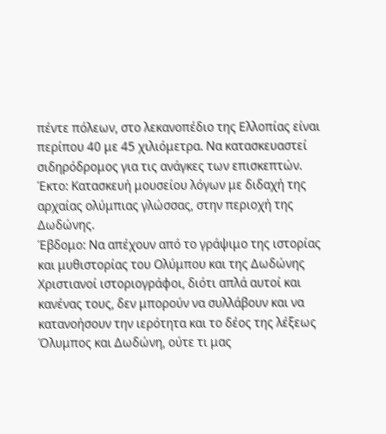πέντε πόλεων, στο λεκανοπέδιο της Ελλοπίας είναι περίπου 40 με 45 χιλιόμετρα. Να κατασκευαστεί σιδηρόδρομος για τις ανάγκες των επισκεπτών.
Έκτο: Κατασκευή μουσείου λόγων με διδαχή της αρχαίας ολύμπιας γλώσσας, στην περιοχή της Δωδώνης.
Έβδομο: Να απέχουν από το γράψιμο της ιστορίας και μυθιστορίας του Ολύμπου και της Δωδώνης Χριστιανοί ιστοριογράφοι, διότι απλά αυτοί και κανένας τους, δεν μπορούν να συλλάβουν και να κατανοήσουν την ιερότητα και το δέος της λέξεως Όλυμπος και Δωδώνη, ούτε τι μας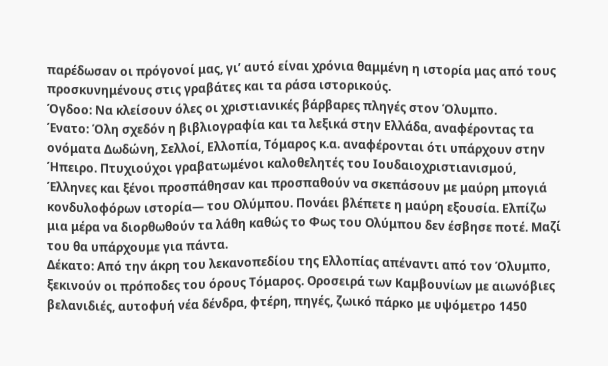παρέδωσαν οι πρόγονοί μας, γι’ αυτό είναι χρόνια θαμμένη η ιστορία μας από τους προσκυνημένους στις γραβάτες και τα ράσα ιστορικούς.
Όγδοο: Να κλείσουν όλες οι χριστιανικές βάρβαρες πληγές στον Όλυμπο.
Ένατο: Όλη σχεδόν η βιβλιογραφία και τα λεξικά στην Ελλάδα, αναφέροντας τα ονόματα Δωδώνη, Σελλοί, Ελλοπία, Τόμαρος κ.α. αναφέρονται ότι υπάρχουν στην Ήπειρο. Πτυχιούχοι γραβατωμένοι καλοθελητές του Ιουδαιοχριστιανισμού, Έλληνες και ξένοι προσπάθησαν και προσπαθούν να σκεπάσουν με μαύρη μπογιά κονδυλοφόρων ιστορία— του Ολύμπου. Πονάει βλέπετε η μαύρη εξουσία. Ελπίζω μια μέρα να διορθωθούν τα λάθη καθώς το Φως του Ολύμπου δεν έσβησε ποτέ. Μαζί του θα υπάρχουμε για πάντα.
Δέκατο: Από την άκρη του λεκανοπεδίου της Ελλοπίας απέναντι από τον Όλυμπο, ξεκινούν οι πρόποδες του όρους Τόμαρος. Οροσειρά των Καμβουνίων με αιωνόβιες βελανιδιές, αυτοφυή νέα δένδρα, φτέρη, πηγές, ζωικό πάρκο με υψόμετρο 1450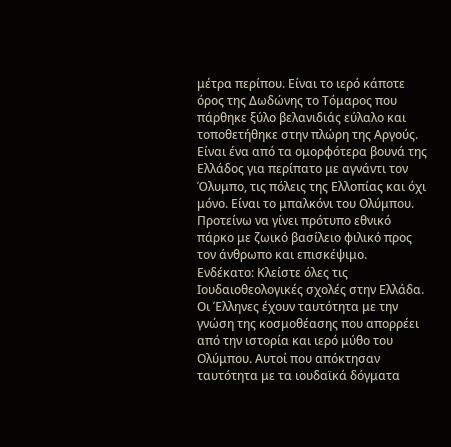μέτρα περίπου. Είναι το ιερό κάποτε όρος της Δωδώνης το Τόμαρος που πάρθηκε ξύλο βελανιδιάς εύλαλο και τοποθετήθηκε στην πλώρη της Αργούς. Είναι ένα από τα ομορφότερα βουνά της Ελλάδος για περίπατο με αγνάντι τον Όλυμπο, τις πόλεις της Ελλοπίας και όχι μόνο. Είναι το μπαλκόνι του Ολύμπου. Προτείνω να γίνει πρότυπο εθνικό πάρκο με ζωικό βασίλειο φιλικό προς τον άνθρωπο και επισκέψιμο.
Ενδέκατο: Κλείστε όλες τις Ιουδαιοθεολογικές σχολές στην Ελλάδα. Οι Έλληνες έχουν ταυτότητα με την γνώση της κοσμοθέασης που απορρέει από την ιστορία και ιερό μύθο του Ολύμπου. Αυτοί που απόκτησαν ταυτότητα με τα ιουδαϊκά δόγματα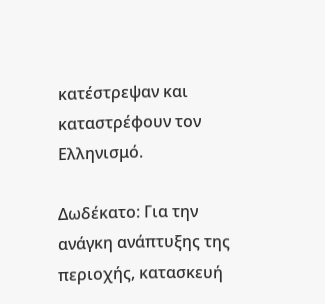κατέστρεψαν και καταστρέφουν τον Ελληνισμό.

Δωδέκατο: Για την ανάγκη ανάπτυξης της περιοχής, κατασκευή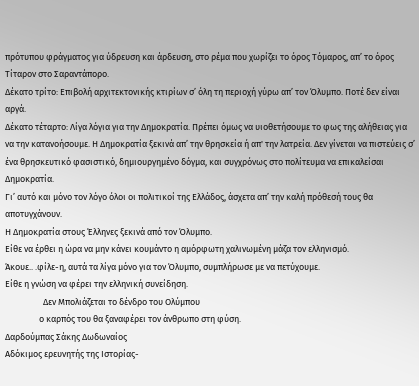πρότυπου φράγματος για ύδρευση και άρδευση, στο ρέμα που χωρίζει το όρος Τόμαρος, απ’ το όρος Τίταρον στο Σαραντάπορο.
Δέκατο τρίτο: Επιβολή αρχιτεκτονικής κτιρίων σ’ όλη τη περιοχή γύρω απ’ τον Όλυμπο. Ποτέ δεν είναι αργά.
Δέκατο τέταρτο: Λίγα λόγια για την Δημοκρατία. Πρέπει όμως να υιοθετήσουμε το φως της αλήθειας για να την κατανοήσουμε. Η Δημοκρατία ξεκινά απ’ την θρησκεία ή απ' την λατρεία. Δεν γίνεται να πιστεύεις σ’ ένα θρησκευτικό φασιστικό, δημιουργημένο δόγμα, και συγχρόνως στο πολίτευμα να επικαλείσαι Δημοκρατία.
Γι’ αυτό και μόνο τον λόγο όλοι οι πολιτικοί της Ελλάδος, άσχετα απ’ την καλή πρόθεσή τους θα αποτυγχάνουν.
Η Δημοκρατία στους Έλληνες ξεκινά από τον Όλυμπο.
Είθε να έρθει η ώρα να μην κάνει κουμάντο η αμόρφωτη χαλινωμένη μάζα τον ελληνισμό.
Άκουε.. .φίλε-η, αυτά τα λίγα μόνο για τον Όλυμπο, συμπλήρωσε με να πετύχουμε.
Είθε η γνώση να φέρει την ελληνική συνείδηση.
                   Δεν Μπολιάζεται το δένδρο του Ολύμπου
                 ο καρπός του θα ξαναφέρει τον άνθρωπο στη φύση.
Δαρδούμπας Σάκης Δωδωναίος
Αδόκιμος ερευνητής της Ιστορίας-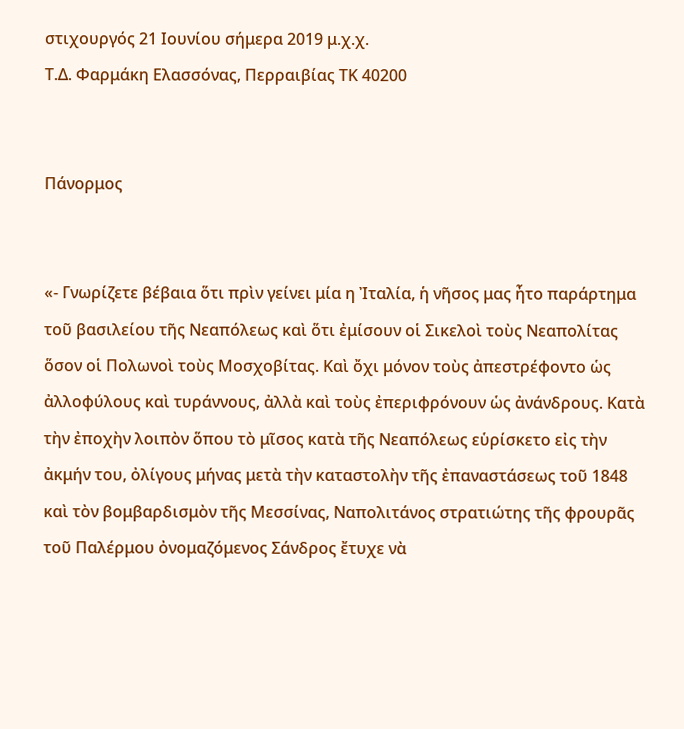στιχουργός 21 Ιουνίου σήμερα 2019 μ.χ.χ.
Τ.Δ. Φαρμάκη Ελασσόνας, Περραιβίας ΤΚ 40200


Πάνορμος


«- Γνωρίζετε βέβαια ὅτι πρὶν γείνει μία η Ἰταλία, ἡ νῆσος μας ἦτο παράρτημα τοῦ βασιλείου τῆς Νεαπόλεως καὶ ὅτι ἐμίσουν οἱ Σικελοὶ τοὺς Νεαπολίτας ὅσον οἱ Πολωνοὶ τοὺς Μοσχοβίτας. Καὶ ὄχι μόνον τοὺς ἀπεστρέφοντο ὡς ἀλλοφύλους καὶ τυράννους, ἀλλὰ καὶ τοὺς ἐπεριφρόνουν ὡς ἀνάνδρους. Κατὰ τὴν ἐποχὴν λοιπὸν ὅπου τὸ μῖσος κατὰ τῆς Νεαπόλεως εὑρίσκετο εἰς τὴν ἀκμήν του, ὀλίγους μήνας μετὰ τὴν καταστολὴν τῆς ἐπαναστάσεως τοῦ 1848 καὶ τὸν βομβαρδισμὸν τῆς Μεσσίνας, Ναπολιτάνος στρατιώτης τῆς φρουρᾶς τοῦ Παλέρμου ὀνομαζόμενος Σάνδρος ἔτυχε νὰ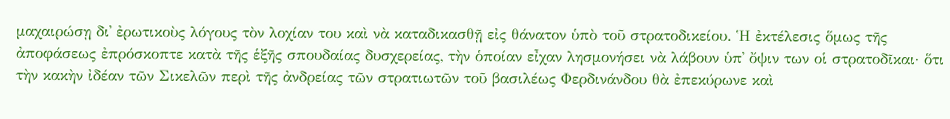μαχαιρώσῃ δι᾿ ἐρωτικοὺς λόγους τὸν λοχίαν του καὶ νὰ καταδικασθῇ εἰς θάνατον ὑπὸ τοῦ στρατοδικείου. Ἡ ἐκτέλεσις ὅμως τῆς ἀποφάσεως ἐπρόσκοπτε κατὰ τῆς ἑξῆς σπουδαίας δυσχερείας, τὴν ὁποίαν εἶχαν λησμονήσει νὰ λάβουν ὑπ᾿ ὄψιν των οἱ στρατοδῖκαι· ὅτι τὴν κακὴν ἰδέαν τῶν Σικελῶν περὶ τῆς ἀνδρείας τῶν στρατιωτῶν τοῦ βασιλέως Φερδινάνδου θὰ ἐπεκύρωνε καὶ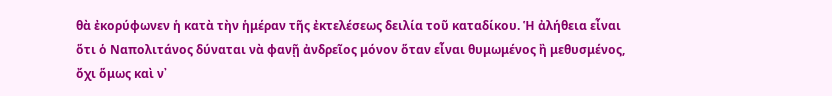θὰ ἐκορύφωνεν ἡ κατὰ τὴν ἡμέραν τῆς ἐκτελέσεως δειλία τοῦ καταδίκου. Ἡ ἀλήθεια εἶναι ὅτι ὁ Ναπολιτάνος δύναται νὰ φανῇ ἀνδρεῖος μόνον ὅταν εἶναι θυμωμένος ἢ μεθυσμένος, ὄχι ὅμως καὶ ν᾿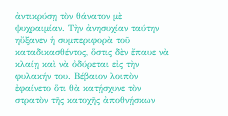ἀντικρύσῃ τὸν θάνατον μὲ ψυχραιμίαν. Τὴν ἀνησυχίαν ταύτην ηὔξανεν ἡ συμπεριφορὰ τοῦ καταδικασθέντος, ὅστις δὲν ἔπαυε νὰ κλαίῃ καὶ νὰ ὀδύρεται εἰς τὴν φυλακήν του. Βέβαιον λοιπὸν ἐφαίνετο ὅτι θὰ κατῄσχυνε τὸν στρατὸν τῆς κατοχῆς ἀποθνῄσκων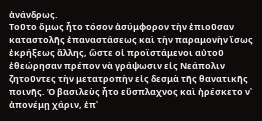ἀνάνδρως.
Τοῦτο ὅμως ἦτο τόσον ἀσύμφορον τὴν ἐπιοῦσαν καταστολῆς ἐπαναστάσεως καὶ τὴν παραμονὴν ἴσως ἐκρήξεως ἄλλης, ὥστε οἱ προϊστάμενοι αὐτοῦ ἐθεώρησαν πρέπον νὰ γράψωσιν εἰς Νεάπολιν ζητοῦντες τὴν μετατροπὴν εἰς δεσμὰ τῆς θανατικῆς ποινῆς. Ὁ βασιλεὺς ἦτο εὔσπλαχνος καὶ ἠρέσκετο ν᾿ ἀπονέμῃ χάριν, ἐπ᾿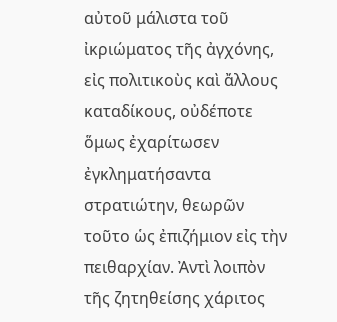αὐτοῦ μάλιστα τοῦ ἰκριώματος τῆς ἀγχόνης, εἰς πολιτικοὺς καὶ ἄλλους καταδίκους, οὐδέποτε ὅμως ἐχαρίτωσεν ἐγκληματήσαντα στρατιώτην, θεωρῶν τοῦτο ὡς ἐπιζήμιον εἰς τὴν πειθαρχίαν. Ἀντὶ λοιπὸν τῆς ζητηθείσης χάριτος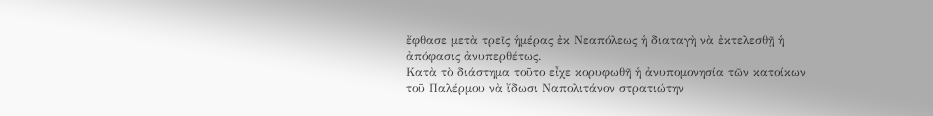ἔφθασε μετὰ τρεῖς ἡμέρας ἐκ Νεαπόλεως ἡ διαταγὴ νὰ ἐκτελεσθῇ ἡ ἀπόφασις ἀνυπερθέτως.
Κατὰ τὸ διάστημα τοῦτο εἶχε κορυφωθῆ ἡ ἀνυπομονησία τῶν κατοίκων τοῦ Παλέρμου νὰ ἴδωσι Ναπολιτάνον στρατιώτην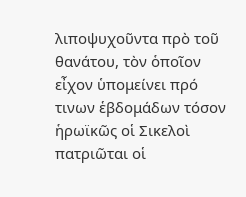λιποψυχοῦντα πρὸ τοῦ θανάτου, τὸν ὁποῖον εἶχον ὑπομείνει πρό τινων ἑβδομάδων τόσον ἡρωϊκῶς οἱ Σικελοὶ πατριῶται οἱ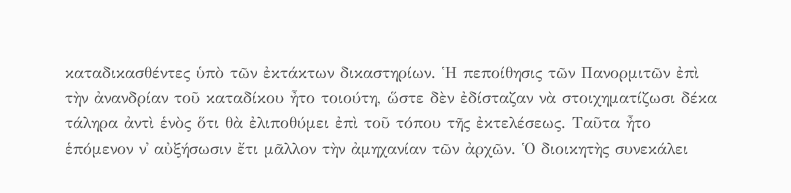καταδικασθέντες ὑπὸ τῶν ἐκτάκτων δικαστηρίων. Ἡ πεποίθησις τῶν Πανορμιτῶν ἐπὶ τὴν ἀνανδρίαν τοῦ καταδίκου ἦτο τοιούτη, ὥστε δὲν ἐδίσταζαν νὰ στοιχηματίζωσι δέκα τάληρα ἀντὶ ἑνὸς ὅτι θὰ ἐλιποθύμει ἐπὶ τοῦ τόπου τῆς ἐκτελέσεως. Ταῦτα ἦτο ἑπόμενον ν᾿ αὐξήσωσιν ἔτι μᾶλλον τὴν ἀμηχανίαν τῶν ἀρχῶν. Ὁ διοικητὴς συνεκάλει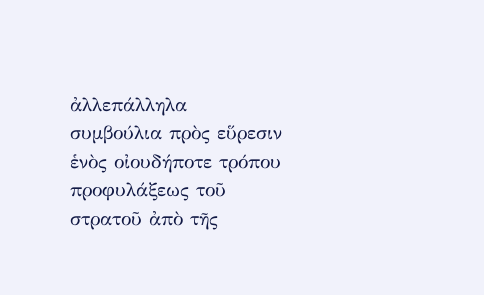ἀλλεπάλληλα συμβούλια πρὸς εὕρεσιν ἑνὸς οἰουδήποτε τρόπου προφυλάξεως τοῦ στρατοῦ ἀπὸ τῆς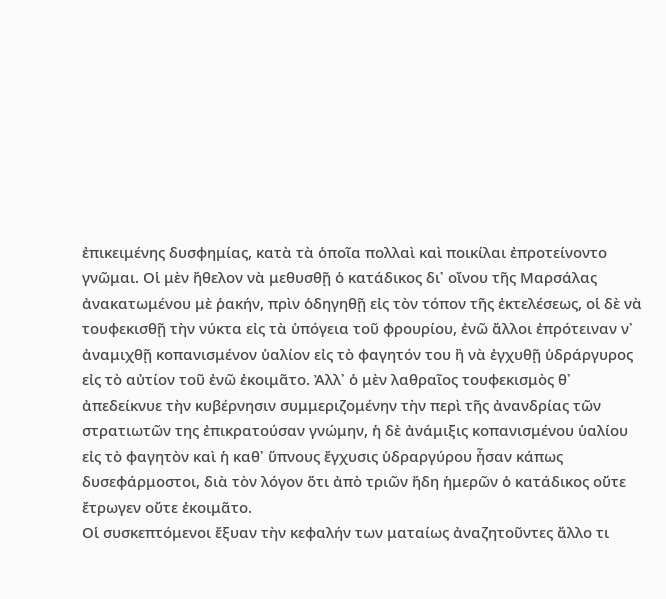ἐπικειμένης δυσφημίας, κατὰ τὰ ὁποῖα πολλαὶ καὶ ποικίλαι ἐπροτείνοντο γνῶμαι. Οἱ μὲν ἤθελον νὰ μεθυσθῇ ὁ κατάδικος δι᾿ οἴνου τῆς Μαρσάλας ἀνακατωμένου μὲ ῥακήν, πρὶν ὁδηγηθῇ εἰς τὸν τόπον τῆς ἐκτελέσεως, οἱ δὲ νὰ τουφεκισθῇ τὴν νύκτα εἰς τὰ ὑπόγεια τοῦ φρουρίου, ἐνῶ ἄλλοι ἐπρότειναν ν᾿ ἀναμιχθῇ κοπανισμένον ὑαλίον εἰς τὸ φαγητόν του ἢ νὰ ἐγχυθῇ ὑδράργυρος εἰς τὸ αὐτίον τοῦ ἐνῶ ἐκοιμᾶτο. Ἀλλ᾿ ὁ μὲν λαθραῖος τουφεκισμὸς θ᾿ ἀπεδείκνυε τὴν κυβέρνησιν συμμεριζομένην τὴν περὶ τῆς ἀνανδρίας τῶν στρατιωτῶν της ἐπικρατούσαν γνώμην, ἡ δὲ ἀνάμιξις κοπανισμένου ὑαλίου εἰς τὸ φαγητὸν καὶ ἡ καθ᾿ ὕπνους ἔγχυσις ὑδραργύρου ἦσαν κάπως δυσεφάρμοστοι, διὰ τὸν λόγον ὅτι ἀπὸ τριῶν ἤδη ἡμερῶν ὁ κατάδικος οὔτε ἔτρωγεν οὔτε ἐκοιμᾶτο.
Οἱ συσκεπτόμενοι ἔξυαν τὴν κεφαλήν των ματαίως ἀναζητοῦντες ἄλλο τι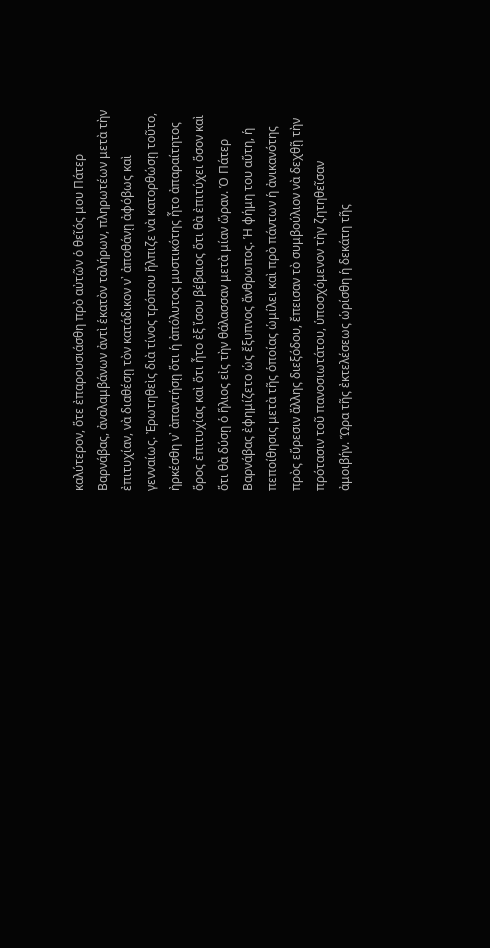καλύτερον, ὅτε ἐπαρουσιάσθη πρὸ αὐτῶν ὁ θεῖός μου Πάτερ Βαρνάβας, ἀναλαμβάνων ἀντὶ ἑκατὸν ταλήρων, πληρωτέων μετὰ τὴν ἐπιτυχίαν, νὰ διαθέσῃ τὸν κατάδικον ν᾿ ἀποθάνῃ ἀφόβως καὶ γενναίως. Ἐρωτηθεὶς διὰ τίνος τρόπου ἤλπιζε νὰ κατορθώσῃ τοῦτο, ἠρκέσθη ν᾿ ἀπαντήσῃ ὅτι ἡ ἀπόλυτος μυστικότης ἦτο ἀπαραίτητος ὅρος ἐπιτυχίας καὶ ὅτι ἦτο ἐξ ἴσου βέβαιος ὅτι θὰ ἐπιτύχει ὅσον καὶ ὅτι θὰ δύσῃ ὁ ἥλιος εἰς τὴν θάλασσαν μετὰ μίαν ὥραν. Ὁ Πάτερ Βαρνάβας ἐφημίζετο ὡς ἔξυπνος ἄνθρωπος. Ἡ φήμη του αὕτη, ἡ πεποίθησις μετὰ τῆς ὁποίας ὡμίλει καὶ πρὸ πάντων ἡ ἀνικανότης πρὸς εὕρεσιν ἄλλης διεξόδου, ἔπεισαν τὸ συμβούλιον νὰ δεχθῇ τὴν πρότασιν τοῦ πανοσιωτάτου, ὑποσχόμενον τὴν ζητηθεῖσαν ἀμοιβήν. Ὥρα τῆς ἐκτελέσεως ὡρίσθη ἡ δεκάτη τῆς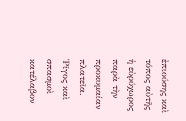ἐπιούσης καὶ τόπος αὐτῆς ἡ εὐρύχωρος παρὰ τὴν προκυμαίαν πλατεῖα.
Ῥῖγος καὶ σπασμοὶ κατέλαβον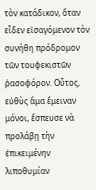τὸν κατάδικον, ὅταν εἶδεν εἰσαγόμενον τὸν συνήθη πρόδρομον τῶν τουφεκιστῶν ῥασοφόρον. Οὗτος, εὐθὺς ἅμα ἔμειναν μόνοι, ἔσπευσε νὰ προλάβῃ τὴν ἐπικειμένην λιποθυμίαν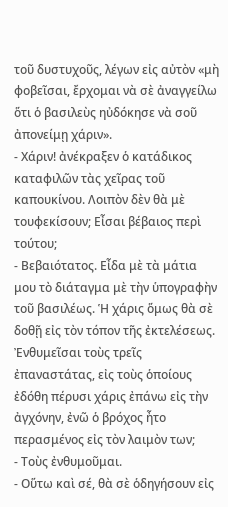τοῦ δυστυχοῦς, λέγων εἰς αὐτὸν «μὴ φοβεῖσαι, ἔρχομαι νὰ σὲ ἀναγγείλω ὅτι ὁ βασιλεὺς ηὐδόκησε νὰ σοῦ ἀπονείμῃ χάριν».
- Χάριν! ἀνέκραξεν ὁ κατάδικος καταφιλῶν τὰς χεῖρας τοῦ καπουκίνου. Λοιπὸν δὲν θὰ μὲ τουφεκίσουν; Εἶσαι βέβαιος περὶ τούτου;
- Βεβαιότατος. Εἶδα μὲ τὰ μάτια μου τὸ διάταγμα μὲ τὴν ὑπογραφὴν τοῦ βασιλέως. Ἡ χάρις ὅμως θὰ σὲ δοθῇ εἰς τὸν τόπον τῆς ἐκτελέσεως. Ἐνθυμεῖσαι τοὺς τρεῖς ἐπαναστάτας, εἰς τοὺς ὁποίους ἐδόθη πέρυσι χάρις ἐπάνω εἰς τὴν ἀγχόνην, ἐνῶ ὁ βρόχος ἦτο περασμένος εἰς τὸν λαιμὸν των;
- Τοὺς ἐνθυμοῦμαι.
- Οὕτω καὶ σέ, θὰ σὲ ὁδηγήσουν εἰς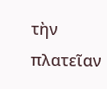τὴν πλατεῖαν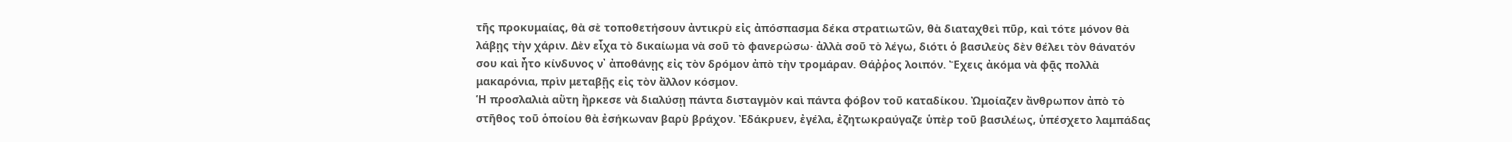τῆς προκυμαίας, θὰ σὲ τοποθετήσουν ἀντικρὺ εἰς ἀπόσπασμα δέκα στρατιωτῶν, θὰ διαταχθεὶ πῦρ, καὶ τότε μόνον θὰ λάβῃς τὴν χάριν. Δὲν εἶχα τὸ δικαίωμα νὰ σοῦ τὸ φανερώσω· ἀλλὰ σοῦ τὸ λέγω, διότι ὁ βασιλεὺς δὲν θέλει τὸν θάνατόν σου καὶ ἦτο κίνδυνος ν᾿ ἀποθάνῃς εἰς τὸν δρόμον ἀπὸ τὴν τρομάραν. Θάῤῥος λοιπόν. Ἔχεις ἀκόμα νὰ φᾷς πολλὰ μακαρόνια, πρὶν μεταβῇς εἰς τὸν ἄλλον κόσμον.
Ἡ προσλαλιὰ αὕτη ἤρκεσε νὰ διαλύσῃ πάντα δισταγμὸν καὶ πάντα φόβον τοῦ καταδίκου. Ὠμοίαζεν ἄνθρωπον ἀπὸ τὸ στῆθος τοῦ ὁποίου θὰ ἐσήκωναν βαρὺ βράχον. Ἐδάκρυεν, ἐγέλα, ἐζητωκραύγαζε ὑπὲρ τοῦ βασιλέως, ὑπέσχετο λαμπάδας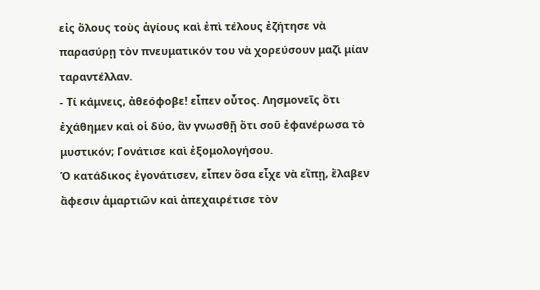εἰς ὅλους τοὺς ἁγίους καὶ ἐπὶ τέλους ἐζήτησε νὰ παρασύρῃ τὸν πνευματικόν του νὰ χορεύσουν μαζὶ μίαν ταραντέλλαν.
- Τί κάμνεις, ἀθεόφοβε! εἶπεν οὗτος. Λησμονεῖς ὅτι ἐχάθημεν καὶ οἱ δύο, ἂν γνωσθῇ ὅτι σοῦ ἐφανέρωσα τὸ μυστικόν; Γονάτισε καὶ ἐξομολογήσου.
Ὁ κατάδικος ἐγονάτισεν, εἶπεν ὅσα εἶχε νὰ εἴπῃ, ἔλαβεν ἄφεσιν ἁμαρτιῶν καὶ ἀπεχαιρέτισε τὸν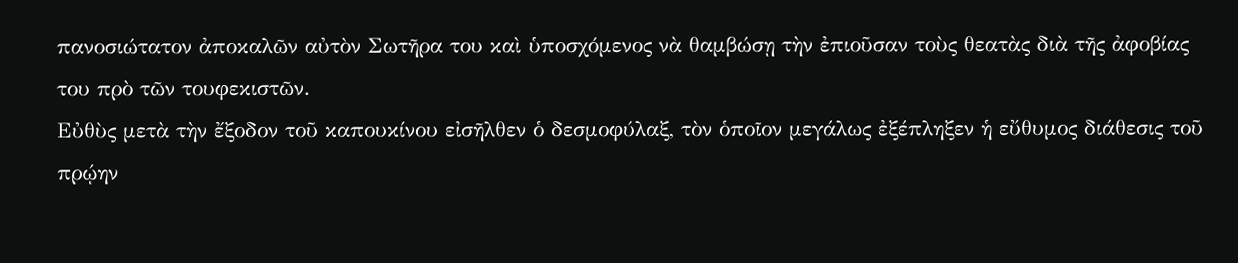πανοσιώτατον ἀποκαλῶν αὐτὸν Σωτῆρα του καὶ ὑποσχόμενος νὰ θαμβώσῃ τὴν ἐπιοῦσαν τοὺς θεατὰς διὰ τῆς ἀφοβίας του πρὸ τῶν τουφεκιστῶν.
Εὐθὺς μετὰ τὴν ἔξοδον τοῦ καπουκίνου εἰσῆλθεν ὁ δεσμοφύλαξ, τὸν ὁποῖον μεγάλως ἐξέπληξεν ἡ εὔθυμος διάθεσις τοῦ πρῴην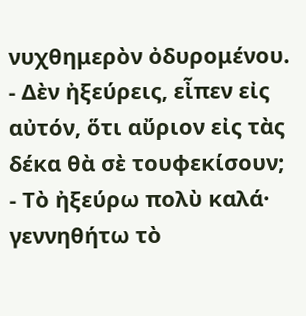νυχθημερὸν ὀδυρομένου.
- Δὲν ἠξεύρεις, εἶπεν εἰς αὐτόν, ὅτι αὔριον εἰς τὰς δέκα θὰ σὲ τουφεκίσουν;
- Τὸ ἠξεύρω πολὺ καλά· γεννηθήτω τὸ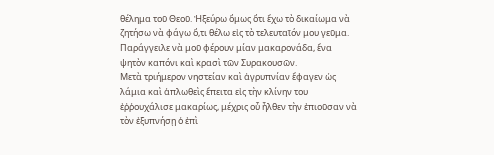θέλημα τοῦ Θεοῦ. Ἠξεύρω ὅμως ὅτι ἔχω τὸ δικαίωμα νὰ ζητήσω νὰ φάγω ὅ,τι θέλω εἰς τὸ τελευταῖόν μου γεῦμα. Παράγγειλε νὰ μοῦ φέρουν μίαν μακαρονάδα, ἕνα ψητὸν καπόνι καὶ κρασὶ τῶν Συρακουσῶν.
Μετὰ τριήμερον νηστείαν καὶ ἀγρυπνίαν ἔφαγεν ὡς λάμια καὶ ἁπλωθεὶς ἕπειτα εἰς τὴν κλίνην του ἐῤῥουχάλισε μακαρίως, μέχρις οὗ ἦλθεν τὴν ἐπιοῦσαν νὰ τὸν ἐξυπνήσῃ ὁ ἐπὶ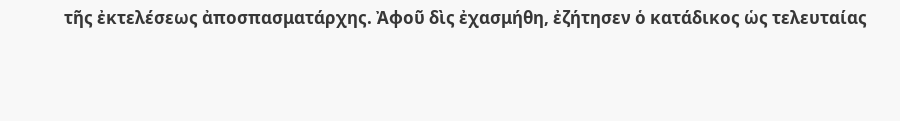τῆς ἐκτελέσεως ἀποσπασματάρχης. Ἀφοῦ δὶς ἐχασμήθη, ἐζήτησεν ὁ κατάδικος ὡς τελευταίας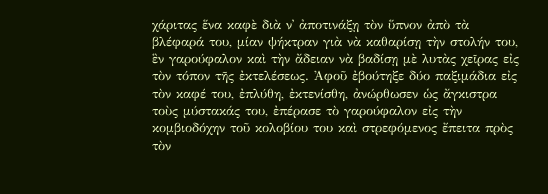χάριτας ἕνα καφὲ διὰ ν᾿ ἀποτινάξῃ τὸν ὕπνον ἀπὸ τὰ βλέφαρά του, μίαν ψήκτραν γιὰ νὰ καθαρίσῃ τὴν στολήν του, ἓν γαρούφαλον καὶ τὴν ἄδειαν νὰ βαδίσῃ μὲ λυτὰς χεῖρας εἰς τὸν τόπον τῆς ἐκτελέσεως. Ἀφοῦ ἐβούτηξε δύο παξιμάδια εἰς τὸν καφέ του, ἐπλύθη, ἐκτενίσθη, ἀνώρθωσεν ὡς ἄγκιστρα τοὺς μύστακάς του, ἐπέρασε τὸ γαρούφαλον εἰς τὴν κομβιοδόχην τοῦ κολοβίου του καὶ στρεφόμενος ἔπειτα πρὸς τὸν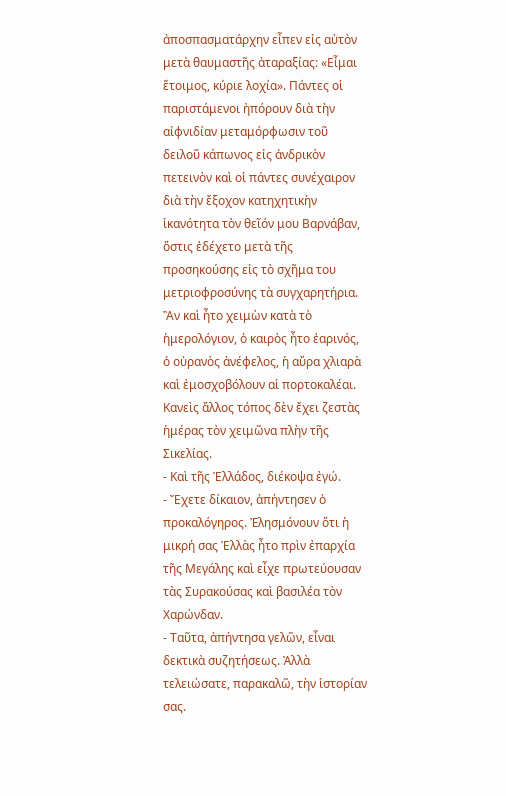ἀποσπασματάρχην εἶπεν εἰς αὐτὸν μετὰ θαυμαστῆς ἀταραξίας: «Εἶμαι ἕτοιμος, κύριε λοχία». Πάντες οἱ παριστάμενοι ἠπόρουν διὰ τὴν αἰφνιδίαν μεταμόρφωσιν τοῦ δειλοῦ κάπωνος εἰς ἀνδρικὸν πετεινὸν καὶ οἱ πάντες συνέχαιρον διὰ τὴν ἔξοχον κατηχητικὴν ἱκανότητα τὸν θεῖόν μου Βαρνάβαν, ὅστις ἐδέχετο μετὰ τῆς προσηκούσης εἰς τὸ σχῆμα του μετριοφροσύνης τὰ συγχαρητήρια.
Ἂν καὶ ἦτο χειμὼν κατὰ τὸ ἡμερολόγιον, ὁ καιρὸς ἦτο ἐαρινός, ὁ οὐρανὸς ἀνέφελος, ἡ αὔρα χλιαρὰ καὶ ἐμοσχοβόλουν αἱ πορτοκαλέαι. Κανεὶς ἄλλος τόπος δὲν ἔχει ζεστὰς ἡμέρας τὸν χειμῶνα πλὴν τῆς Σικελίας.
- Καὶ τῆς Ἑλλάδος, διέκοψα ἐγώ.
- Ἔχετε δίκαιον, ἀπήντησεν ὁ προκαλόγηρος. Ἐλησμόνουν ὅτι ἡ μικρή σας Ἑλλὰς ἦτο πρὶν ἐπαρχία τῆς Μεγάλης καὶ εἶχε πρωτεύουσαν τὰς Συρακούσας καὶ βασιλέα τὸν Χαρώνδαν.
- Ταῦτα, ἀπήντησα γελῶν, εἶναι δεκτικὰ συζητήσεως. Ἀλλὰ τελειώσατε, παρακαλῶ, τὴν ἱστορίαν σας.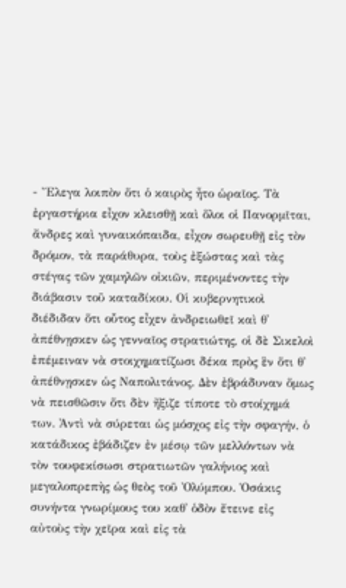- Ἔλεγα λοιπὸν ὅτι ὁ καιρὸς ἦτο ὡραῖος. Τὰ ἐργαστήρια εἶχον κλεισθῇ καὶ ὅλοι οἱ Πανορμῖται, ἄνδρες καὶ γυναικόπαιδα, εἶχον σωρευθῇ εἰς τὸν δρόμον, τὰ παράθυρα, τοὺς ἐξώστας καὶ τὰς στέγας τῶν χαμηλῶν οἰκιῶν, περιμένοντες τὴν διάβασιν τοῦ καταδίκου. Οἱ κυβερνητικοὶ διέδιδαν ὅτι οὗτος εἶχεν ἀνδρειωθεῖ καὶ θ᾿ ἀπέθνῃσκεν ὡς γενναῖος στρατιώτης, οἱ δὲ Σικελοὶ ἐπέμειναν νὰ στοιχηματίζωσι δέκα πρὸς ἓν ὅτι θ᾿ ἀπέθνῃσκεν ὡς Ναπολιτάνος. Δὲν ἐβράδυναν ὅμως νὰ πεισθῶσιν ὅτι δὲν ἤξιζε τίποτε τὸ στοίχημά των. Ἀντὶ νὰ σύρεται ὡς μόσχος εἰς τὴν σφαγήν, ὁ κατάδικος ἐβάδιζεν ἐν μέσῳ τῶν μελλόντων νὰ τὸν τουφεκίσωσι στρατιωτῶν γαλήνιος καὶ μεγαλοπρεπὴς ὡς θεὸς τοῦ Ὀλύμπου. Ὁσάκις συνήντα γνωρίμους του καθ᾿ ὁδὸν ἔτεινε εἰς αὐτοὺς τὴν χεῖρα καὶ εἰς τὰ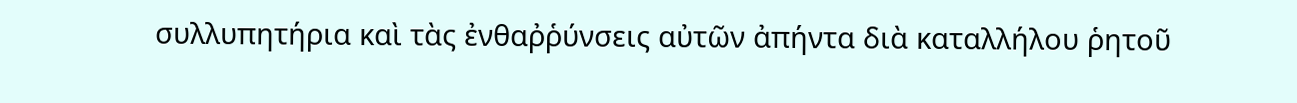συλλυπητήρια καὶ τὰς ἐνθαῤῥύνσεις αὐτῶν ἀπήντα διὰ καταλλήλου ῥητοῦ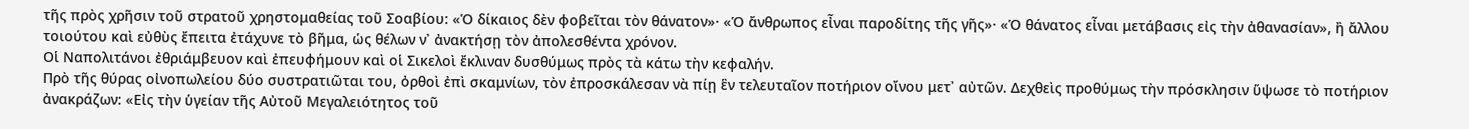τῆς πρὸς χρῆσιν τοῦ στρατοῦ χρηστομαθείας τοῦ Σοαβίου: «Ὁ δίκαιος δὲν φοβεῖται τὸν θάνατον»· «Ὁ ἄνθρωπος εἶναι παροδίτης τῆς γῆς»· «Ὁ θάνατος εἶναι μετάβασις εἰς τὴν ἀθανασίαν», ἢ ἄλλου τοιούτου καὶ εὐθὺς ἔπειτα ἐτάχυνε τὸ βῆμα, ὡς θέλων ν᾿ ἀνακτήσῃ τὸν ἀπολεσθέντα χρόνον.
Οἱ Ναπολιτάνοι ἐθριάμβευον καὶ ἐπευφήμουν καὶ οἱ Σικελοὶ ἔκλιναν δυσθύμως πρὸς τὰ κάτω τὴν κεφαλήν.
Πρὸ τῆς θύρας οἰνοπωλείου δύο συστρατιῶται του, ὀρθοὶ ἐπὶ σκαμνίων, τὸν ἐπροσκάλεσαν νὰ πίῃ ἓν τελευταῖον ποτήριον οἴνου μετ᾿ αὐτῶν. Δεχθεὶς προθύμως τὴν πρόσκλησιν ὕψωσε τὸ ποτήριον ἀνακράζων: «Εἰς τὴν ὑγείαν τῆς Αὐτοῦ Μεγαλειότητος τοῦ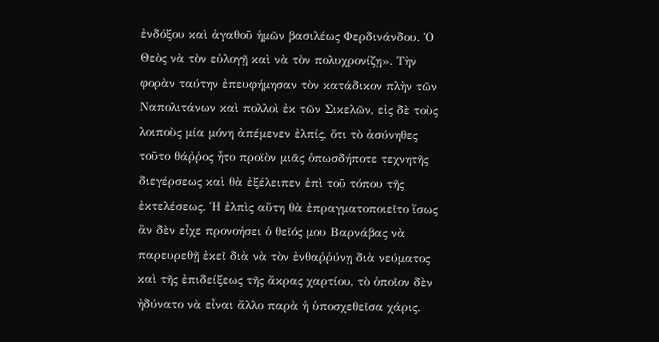ἐνδόξου καὶ ἀγαθοῦ ἡμῶν βασιλέως Φερδινάνδου. Ὁ Θεὸς νὰ τὸν εὐλογῇ καὶ νὰ τὸν πολυχρονίζῃ». Τὴν φορὰν ταύτην ἐπευφήμησαν τὸν κατάδικον πλὴν τῶν Ναπολιτάνων καὶ πολλοὶ ἐκ τῶν Σικελῶν, εἰς δὲ τοὺς λοιποὺς μία μόνη ἀπέμενεν ἐλπίς, ὅτι τὸ ἀσύνηθες τοῦτο θάῤῥος ἦτο προϊὸν μιᾶς ὁπωσδήποτε τεχνητῆς διεγέρσεως καὶ θὰ ἐξέλειπεν ἐπὶ τοῦ τόπου τῆς ἐκτελέσεως. Ἡ ἐλπὶς αὕτη θὰ ἐπραγματοποιεῖτο ἴσως ἂν δὲν εἶχε προνοήσει ὁ θεῖός μου Βαρνάβας νὰ παρευρεθῇ ἐκεῖ διὰ νὰ τὸν ἐνθαῤῥύνῃ διὰ νεύματος καὶ τῆς ἐπιδείξεως τῆς ἄκρας χαρτίου, τὸ ὁποῖον δὲν ἠδύνατο νὰ εἶναι ἄλλο παρὰ ἡ ὑποσχεθεῖσα χάρις.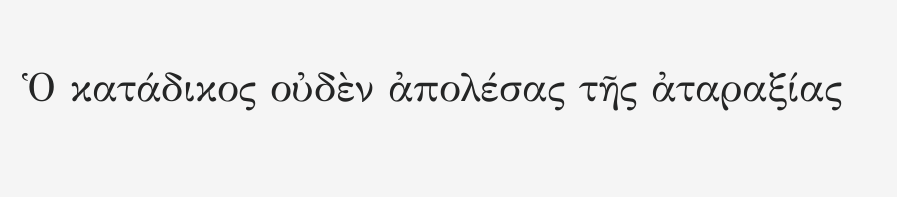Ὁ κατάδικος οὐδὲν ἀπολέσας τῆς ἀταραξίας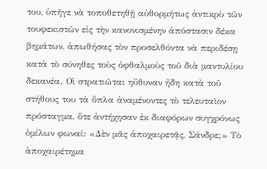του, ὑπῆγε νὰ τοποθετηθῇ αὐθορμήτως ἀντικρὺ τῶν τουφεκιστῶν εἰς τὴν κανονισμένην ἀπόστασιν δέκα βημάτων, ἀπωθήσας τὸν προσελθόντα νὰ περιδέσῃ κατὰ τὸ σύνηθες τοὺς ὀφθαλμοὺς τοῦ διὰ μαντυλίου δεκανέα. Οἱ στρατιῶται ηὔθυναν ἤδη κατὰ τοῦ στήθους του τὰ ὅπλα ἀναμένοντες τὸ τελευταῖον πρόσταγμα, ὅτε ἀντήχησαν ἐκ διαφόρων συγχρόνως ὁμίλων φωναί: «Δὲν μᾶς ἀποχαιρετᾷς, Σάνδρε;» Τὸ ἀποχαιρέτημα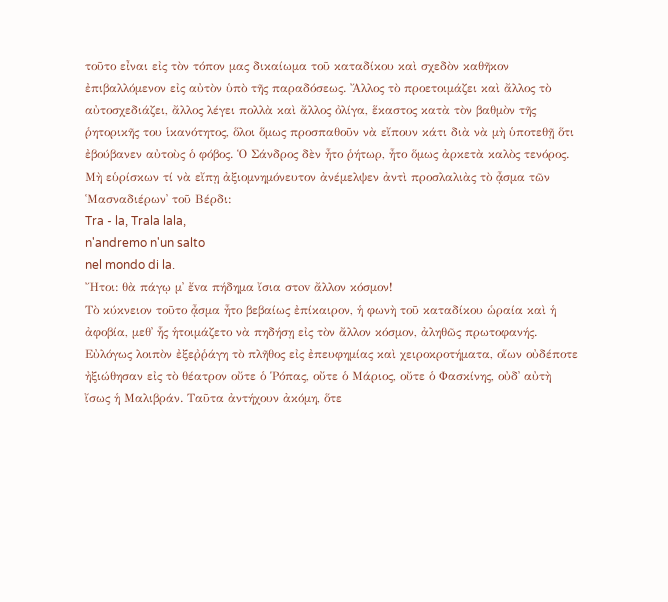τοῦτο εἶναι εἰς τὸν τόπον μας δικαίωμα τοῦ καταδίκου καὶ σχεδὸν καθῆκον ἐπιβαλλόμενον εἰς αὐτὸν ὑπὸ τῆς παραδόσεως. Ἄλλος τὸ προετοιμάζει καὶ ἄλλος τὸ αὐτοσχεδιάζει, ἄλλος λέγει πολλὰ καὶ ἄλλος ὀλίγα, ἕκαστος κατὰ τὸν βαθμὸν τῆς ῥητορικῆς του ἱκανότητος, ὅλοι ὅμως προσπαθοῦν νὰ εἴπουν κάτι διὰ νὰ μὴ ὑποτεθῇ ὅτι ἐβούβανεν αὐτοὺς ὁ φόβος. Ὁ Σάνδρος δὲν ἦτο ῥήτωρ, ἦτο ὅμως ἀρκετὰ καλὸς τενόρος. Μὴ εὑρίσκων τί νὰ εἴπῃ ἀξιομνημόνευτον ἀνέμελψεν ἀντὶ προσλαλιὰς τὸ ᾆσμα τῶν ῾Μασναδιέρων᾿ τοῦ Βέρδι:
Tra - la, Trala lala,
n'andremo n'un salto
nel mondo di la.
Ἤτοι: θὰ πάγῳ μ᾿ ἔvα πήδημα ἴσια στov ἄλλον κόσμον!
Τὸ κύκνειον τοῦτο ᾆσμα ἦτο βεβαίως ἐπίκαιρον, ἡ φωνὴ τοῦ καταδίκου ὡραία καὶ ἡ ἀφοβία, μεθ᾿ ἧς ἡτοιμάζετο νὰ πηδήσῃ εἰς τὸν ἄλλον κόσμον, ἀληθῶς πρωτοφανής. Εὐλόγως λοιπὸν ἐξεῤῥάγη τὸ πλῆθος εἰς ἐπευφημίας καὶ χειροκροτήματα, οἵων οὐδέποτε ἠξιώθησαν εἰς τὸ θέατρον οὔτε ὁ Ῥόπας, οὔτε ὁ Μάριος, οὔτε ὁ Φασκίνης, οὐδ᾿ αὐτὴ ἴσως ἡ Μαλιβράν. Ταῦτα ἀντήχουν ἀκόμη, ὅτε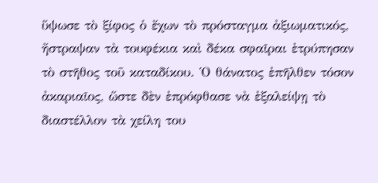ὕψωσε τὸ ξίφος ὁ ἔχων τὸ πρόσταγμα ἀξιωματικός, ἤστραψαν τὰ τουφέκια καὶ δέκα σφαῖραι ἐτρύπησαν τὸ στῆθος τοῦ καταδίκου. Ὁ θάνατος ἐπῆλθεν τόσον ἀκαριαῖος, ὥστε δὲν ἐπρόφθασε νὰ ἐξαλείψῃ τὸ διαστέλλον τὰ χείλη του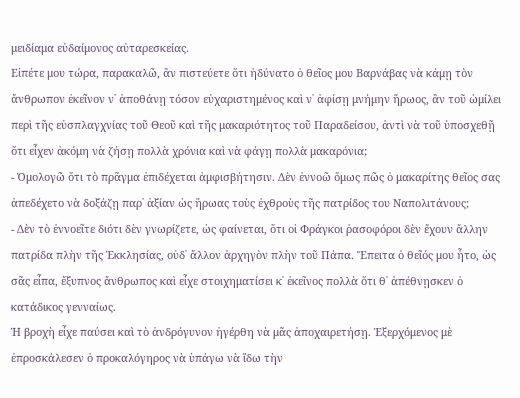μειδίαμα εὐδαίμονος αὐταρεσκείας.
Εἰπέτε μου τώρα, παρακαλῶ, ἂν πιστεύετε ὅτι ἠδύνατο ὁ θεῖος μου Βαρνάβας νὰ κάμῃ τὸν ἄνθρωπον ἐκεῖνον ν᾿ ἀποθάνῃ τόσον εὐχαριστημένος καὶ ν᾿ ἀφίσῃ μνήμην ἥρωος, ἂν τοῦ ὡμίλει περὶ τῆς εὐσπλαγχνίας τοῦ Θεοῦ καὶ τῆς μακαριότητος τοῦ Παραδείσου, ἀντὶ νὰ τοῦ ὑποσχεθῇ ὅτι εἶχεν ἀκόμη νὰ ζήσῃ πολλὰ χρόνια καὶ νὰ φάγῃ πολλὰ μακαρόνια;
- Ὁμολογῶ ὅτι τὸ πρᾶγμα ἐπιδέχεται ἀμφισβήτησιν. Δὲν ἐννοῶ ὅμως πῶς ὁ μακαρίτης θεῖος σας ἀπεδέχετο νὰ δοξάζῃ παρ᾿ ἀξίαν ὡς ἥρωας τοὺς ἐχθροὺς τῆς πατρίδος του Ναπολιτάνους;
- Δὲν τὸ ἐννοεῖτε διότι δὲν γνωρίζετε, ὡς φαίνεται, ὅτι οἱ Φράγκοι ῥασοφόροι δὲν ἔχουν ἄλλην πατρίδα πλὴν τῆς Ἐκκλησίας, οὐδ᾿ ἄλλον ἀρχηγὸν πλὴν τοῦ Πάπα. Ἔπειτα ὁ θεῖός μου ἦτο, ὡς σᾶς εἶπα, ἔξυπνος ἄνθρωπος καὶ εἶχε στοιχηματίσει κ᾿ ἐκεῖνος πολλὰ ὅτι θ᾿ ἀπέθνῃσκεν ὁ κατάδικος γενναίως.
Ἡ βροχὴ εἶχε παύσει καὶ τὸ ἀνδρόγυνον ἠγέρθη νὰ μᾶς ἀποχαιρετήσῃ. Ἐξερχόμενος μὲ ἐπροσκάλεσεν ὁ προκαλόγηρος νὰ ὑπάγω νὰ ἴδω τὴν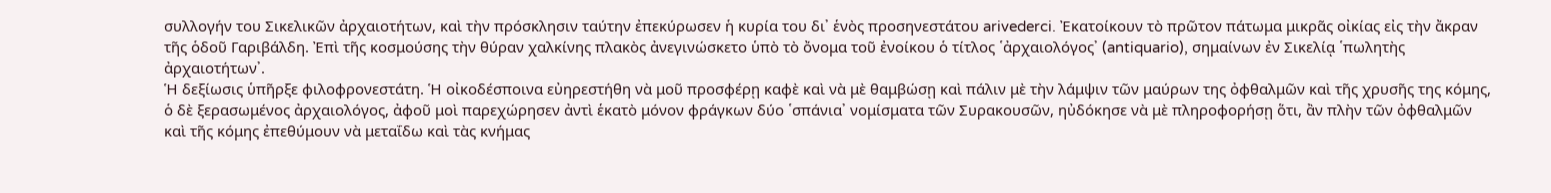συλλογήν του Σικελικῶν ἀρχαιοτήτων, καὶ τὴν πρόσκλησιν ταύτην ἐπεκύρωσεν ἡ κυρία του δι᾿ ἑνὸς προσηνεστάτου arivederci. Ἐκατοίκουν τὸ πρῶτον πάτωμα μικρᾶς οἰκίας εἰς τὴν ἄκραν τῆς ὁδοῦ Γαριβάλδη. Ἐπὶ τῆς κοσμούσης τὴν θύραν χαλκίνης πλακὸς ἀνεγινώσκετο ὑπὸ τὸ ὄνομα τοῦ ἐνοίκου ὁ τίτλος ῾ἀρχαιολόγος᾿ (antiquario), σημαίνων ἐν Σικελίᾳ ῾πωλητὴς ἀρχαιοτήτων᾿.
Ἡ δεξίωσις ὑπῆρξε φιλοφρονεστάτη. Ἡ οἰκοδέσποινα εὐηρεστήθη νὰ μοῦ προσφέρῃ καφὲ καὶ νὰ μὲ θαμβώσῃ καὶ πάλιν μὲ τὴν λάμψιν τῶν μαύρων της ὀφθαλμῶν καὶ τῆς χρυσῆς της κόμης, ὁ δὲ ξερασωμένος ἀρχαιολόγος, ἀφοῦ μοὶ παρεχώρησεν ἀντὶ ἑκατὸ μόνον φράγκων δύο ῾σπάνια᾿ νομίσματα τῶν Συρακουσῶν, ηὐδόκησε νὰ μὲ πληροφορήσῃ ὅτι, ἂν πλὴν τῶν ὀφθαλμῶν καὶ τῆς κόμης ἐπεθύμουν νὰ μεταΐδω καὶ τὰς κνήμας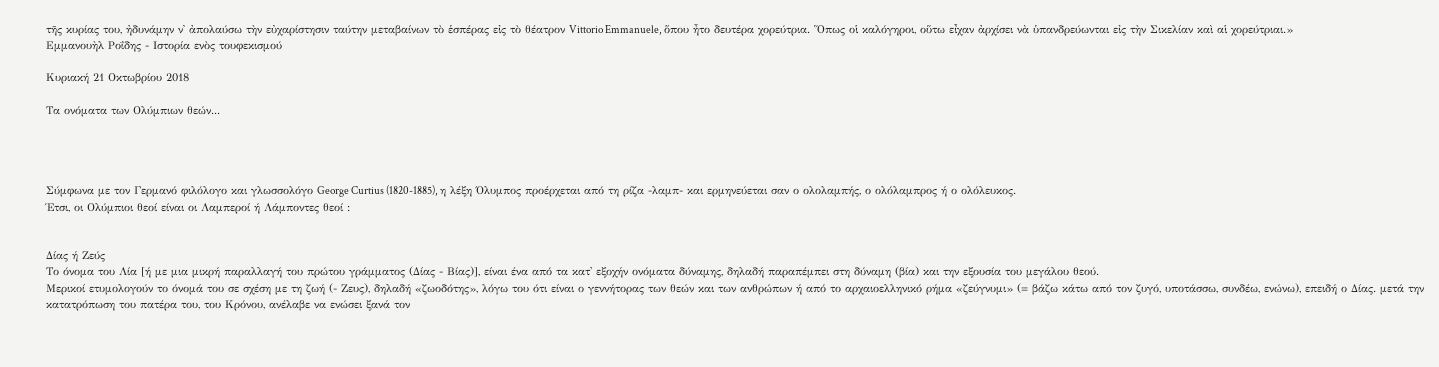τῆς κυρίας του, ἠδυνάμην ν᾿ ἀπολαύσω τὴν εὐχαρίστησιν ταύτην μεταβαίνων τὸ ἑσπέρας εἰς τὸ θέατρον Vittorio Emmanuele, ὅπου ἦτο δευτέρα χορεύτρια. Ὅπως οἱ καλόγηροι, οὕτω εἶχαν ἀρχίσει νὰ ὑπανδρεύωνται εἰς τὴν Σικελίαν καὶ αἱ χορεύτριαι.»
Εμμανουὴλ Ροΐδης - Ιστορία ενὸς τουφεκισμού

Κυριακή 21 Οκτωβρίου 2018

Τα ονόματα των Ολύμπιων θεών...




Σύμφωνα με τον Γερμανό φιλόλογο και γλωσσολόγο George Curtius (1820-1885), η λέξη Όλυμπος προέρχεται από τη ρίζα -λαμπ- και ερμηνεύεται σαν ο ολολαμπής, ο ολόλαμπρος ή ο ολόλευκος.
Έτσι, οι Ολύμπιοι θεοί είναι οι Λαμπεροί ή Λάμποντες θεοί :


Δίας ή Ζεύς
Το όνομα του Λία [ή με μια μικρή παραλλαγή του πρώτου γράμματος (Δίας - Βίας)], είναι ένα από τα κατ' εξοχήν ονόματα δύναμης, δηλαδή παραπέμπει στη δύναμη (βία) και την εξουσία του μεγάλου θεού.
Μερικοί ετυμολογούν το όνομά του σε σχέση με τη ζωή (- Ζευς), δηλαδή «ζωοδότης», λόγω του ότι είναι ο γεννήτορας των θεών και των ανθρώπων ή από το αρχαιοελληνικό ρήμα «ζεύγνυμι» (= βάζω κάτω από τον ζυγό, υποτάσσω, συνδέω, ενώνω), επειδή ο Δίας. μετά την κατατρόπωση του πατέρα του, του Κρόνου, ανέλαβε να ενώσει ξανά τον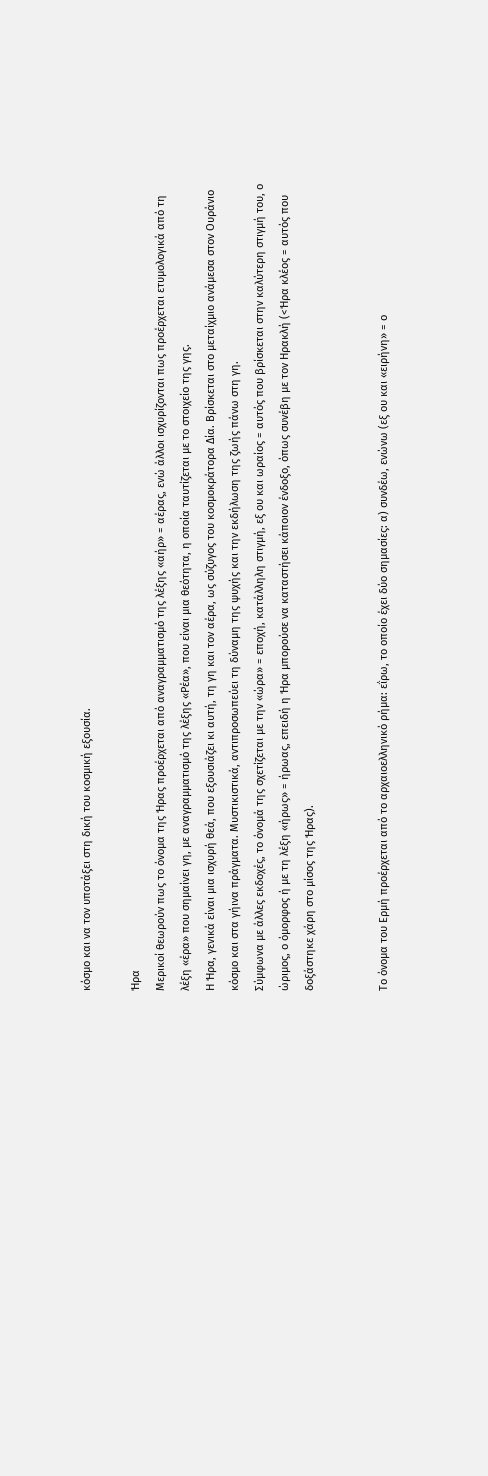κόσμο και να τον υποτάξει στη δική του κοσμική εξουσία.

Ήρα
Μερικοί θεωρούν πως το όνομα της Ήρας προέρχεται από αναγραμματισμό της λέξης «αήρ» = αέρας, ενώ άλλοι ισχυρίζονται πως προέρχεται ετυμολογικά από τη λέξη «έρα» που σημαίνει γη, με αναγραμματισμό της λέξης «Ρέα», που είναι μια θεότητα, η οποία ταυτίζεται με το στοιχείο της γης.
Η Ήρα, γενικά είναι μια ισχυρή θεά, που εξουσιάζει κι αυτή, τη γη και τον αέρα, ως σύζυγος του κοσμοκράτορα Δία. Βρίσκεται στο μεταίχμιο ανάμεσα στον Ουράνιο κόσμο και στα γήινα πράγματα. Μυστικιστικά, αντιπροσωπεύει τη δύναμη της ψυχής και την εκδήλωση της ζωής πάνω στη γη.
Σύμφωνα με άλλες εκδοχές, το όνομά της σχετίζεται με την «ώρα» = εποχή, κατάλληλη στιγμή, εξ ου και ωραίος = αυτός που βρίσκεται στην καλύτερη στιγμή του, ο ώριμος, ο όμορφος ή με τη λέξη «ήρως» = ήρωας, επειδή η Ήρα μπορούσε να καταστήσει κάποιον ένδοξο, όπως συνέβη με τον Ηρακλή (<Ήρα κλέος = αυτός που δοξάστηκε χάρη στο μίσος της Ήρας).


Το όνομα του Ερμή προέρχεται από το αρχαιοελληνικό ρήμα: εΐρω, το οποίο έχει δύο σημασίες: α) συνδέω, ενώνω (εξ ου και «ειρήνη» = ο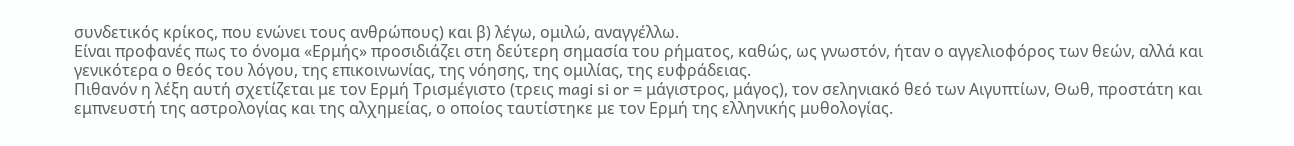συνδετικός κρίκος, που ενώνει τους ανθρώπους) και β) λέγω, ομιλώ, αναγγέλλω.
Είναι προφανές πως το όνομα «Ερμής» προσιδιάζει στη δεύτερη σημασία του ρήματος, καθώς, ως γνωστόν, ήταν ο αγγελιοφόρος των θεών, αλλά και γενικότερα ο θεός του λόγου, της επικοινωνίας, της νόησης, της ομιλίας, της ευφράδειας.
Πιθανόν η λέξη αυτή σχετίζεται με τον Ερμή Τρισμέγιστο (τρεις magi si or = μάγιστρος, μάγος), τον σεληνιακό θεό των Αιγυπτίων, Θωθ, προστάτη και εμπνευστή της αστρολογίας και της αλχημείας, ο οποίος ταυτίστηκε με τον Ερμή της ελληνικής μυθολογίας.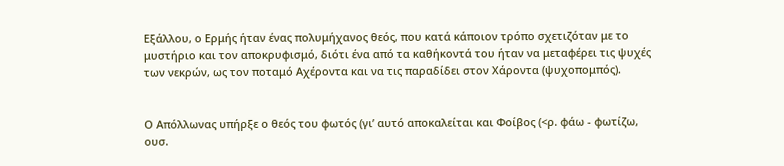Εξάλλου, ο Ερμής ήταν ένας πολυμήχανος θεός, που κατά κάποιον τρόπο σχετιζόταν με το μυστήριο και τον αποκρυφισμό, διότι ένα από τα καθήκοντά του ήταν να μεταφέρει τις ψυχές των νεκρών, ως τον ποταμό Αχέροντα και να τις παραδίδει στον Χάροντα (ψυχοπομπός).


Ο Απόλλωνας υπήρξε ο θεός του φωτός (γι’ αυτό αποκαλείται και Φοίβος (<ρ. φάω - φωτίζω, ουσ.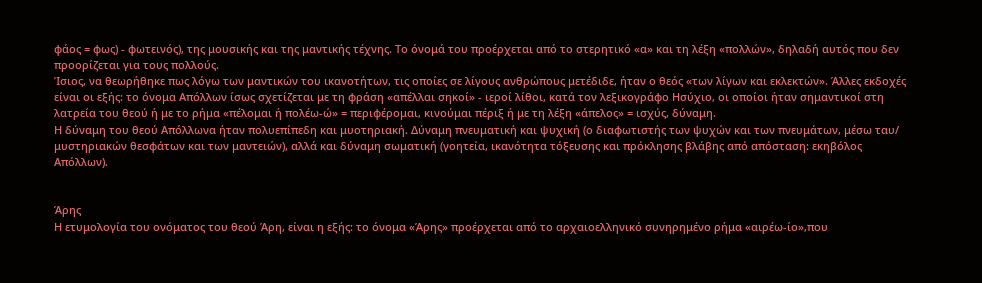φάος = φως) - φωτεινός), της μουσικής και της μαντικής τέχνης. Το όνομά του προέρχεται από το στερητικό «α» και τη λέξη «πολλών», δηλαδή αυτός που δεν προορίζεται για τους πολλούς.
Ίσιος, να θεωρήθηκε πως λόγω των μαντικών του ικανοτήτων, τις οποίες σε λίγους ανθρώπους μετέδιδε, ήταν ο θεός «των λίγων και εκλεκτών». Άλλες εκδοχές είναι οι εξής: το όνομα Απόλλων ίσως σχετίζεται με τη φράση «απέλλαι σηκοί» - ιεροί λίθοι, κατά τον λεξικογράφο Ησύχιο, οι οποίοι ήταν σημαντικοί στη λατρεία του θεού ή με το ρήμα «πέλομαι ή πολέω-ώ» = περιφέρομαι, κινούμαι πέριξ ή με τη λέξη «άπελος» = ισχύς, δύναμη.
Η δύναμη του θεού Απόλλωνα ήταν πολυεπίπεδη και μυοτηριακή. Δύναμη πνευματική και ψυχική (ο διαφωτιστής των ψυχών και των πνευμάτων, μέσω ταυ/ μυστηριακών θεσφάτων και των μαντειών), αλλά και δύναμη σωματική (γοητεία, ικανότητα τόξευσης και πρόκλησης βλάβης από απόσταση: εκηβόλος Απόλλων).


Άρης
Η ετυμολογία του ονόματος του θεού Άρη, είναι η εξής: το όνομα «Άρης» προέρχεται από το αρχαιοελληνικό συνηρημένο ρήμα «αιρέω-ίο»,που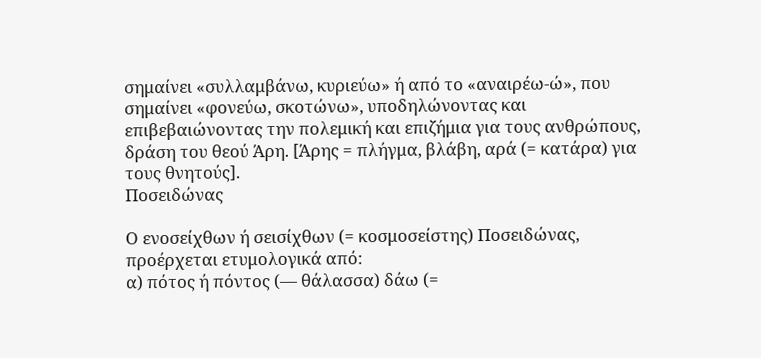σημαίνει «συλλαμβάνω, κυριεύω» ή από το «αναιρέω-ώ», που σημαίνει «φονεύω, σκοτώνω», υποδηλώνοντας και επιβεβαιώνοντας την πολεμική και επιζήμια για τους ανθρώπους, δράση του θεού Άρη. [Άρης = πλήγμα, βλάβη, αρά (= κατάρα) για τους θνητούς].
Ποσειδώνας

Ο ενοσείχθων ή σεισίχθων (= κοσμοσείστης) Ποσειδώνας, προέρχεται ετυμολογικά από:
α) πότος ή πόντος (— θάλασσα) δάω (=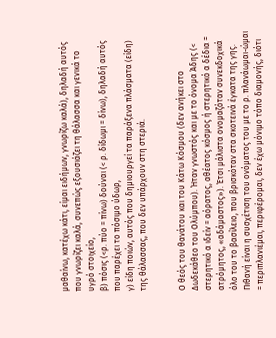μαθαίνω, κατέχω κάτι, είμαι ειδήμων, γνωρίζω καλά), δηλαδή αυτός που γνωρίζει καλά, συνεπώς εξουσιάζει τη θάλασσα και γενικά το υγρό στοιχείο,
β) πόσις (<ρ. πύο = πίνω) δούναι (< ρ. δίδωμι = δίνω), δηλαδή αυτός που παρέχει το πόσιμο ύδωρ,
γ) είδη ποιών, αυτός που δημιουργεί τα παράξενα πλάσματα (είδη) της θάλασσας, που δεν υπάρχουν στη στεριά.


Ο θεός του θανάτου και του Κάτω Κόσμου (δεν ανήκει στο Δωδεκάθεο του Ολύμπου). Ήταν γνωστός και με το όνομα Άδης (< στερητικό α ιδείν = αόρατος, αθέατος κόσμος ή στερητικό α δέδια = ατρόμητος, «αδάμαστος»). Έτσι μάλιστα ονομαζόταν συνεκδοχικά όλο του το βασίλειο, που βρισκόταν στα σκοτεινά έγκατα της γης.
Πιθανή είναι η συσχέτιση του ονόματος του με το ρ. πλανάωμαι-ώμαι = περιπλανιέμαι, περιφέρομαι, δεν έχω μόνιμο τόπο διαμονής, διότι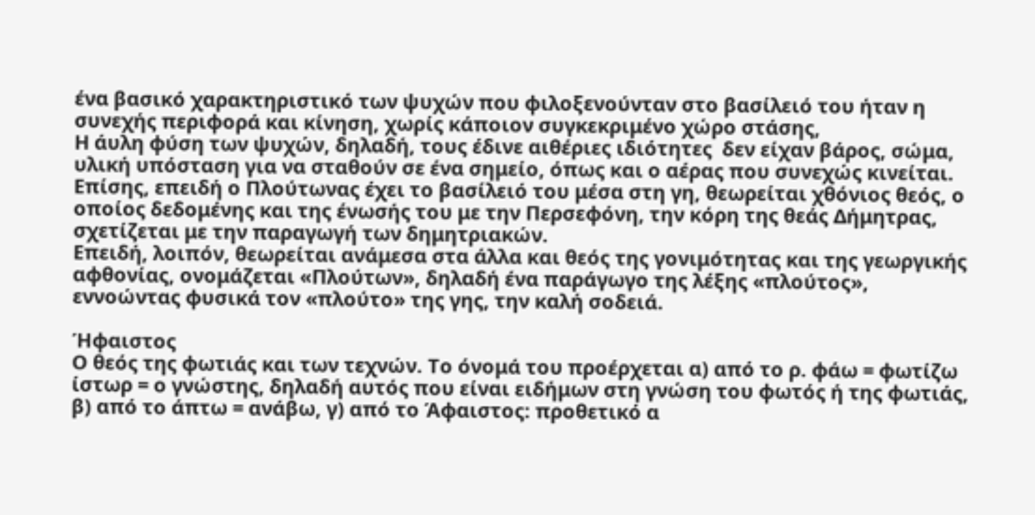ένα βασικό χαρακτηριστικό των ψυχών που φιλοξενούνταν στο βασίλειό του ήταν η συνεχής περιφορά και κίνηση, χωρίς κάποιον συγκεκριμένο χώρο στάσης,
Η άυλη φύση των ψυχών, δηλαδή, τους έδινε αιθέριες ιδιότητες  δεν είχαν βάρος, σώμα, υλική υπόσταση για να σταθούν σε ένα σημείο, όπως και ο αέρας που συνεχώς κινείται.
Επίσης, επειδή ο Πλούτωνας έχει το βασίλειό του μέσα στη γη, θεωρείται χθόνιος θεός, ο οποίος δεδομένης και της ένωσής του με την Περσεφόνη, την κόρη της θεάς Δήμητρας, σχετίζεται με την παραγωγή των δημητριακών.
Επειδή, λοιπόν, θεωρείται ανάμεσα στα άλλα και θεός της γονιμότητας και της γεωργικής αφθονίας, ονομάζεται «Πλούτων», δηλαδή ένα παράγωγο της λέξης «πλούτος», εννοώντας φυσικά τον «πλούτο» της γης, την καλή σοδειά.

Ήφαιστος
Ο θεός της φωτιάς και των τεχνών. Το όνομά του προέρχεται α) από το ρ. φάω = φωτίζω ίστωρ = ο γνώστης, δηλαδή αυτός που είναι ειδήμων στη γνώση του φωτός ή της φωτιάς, β) από το άπτω = ανάβω, γ) από το Άφαιστος: προθετικό α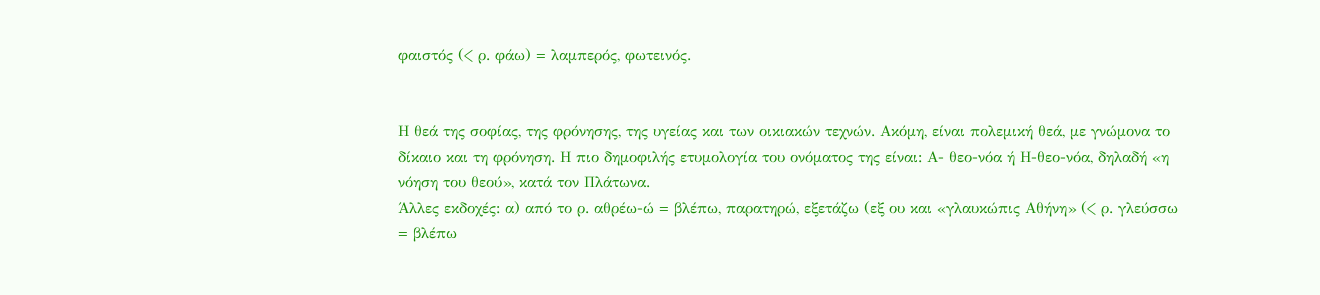φαιστός (< ρ. φάω) = λαμπερός, φωτεινός.


Η θεά της σοφίας, της φρόνησης, της υγείας και των οικιακών τεχνών. Ακόμη, είναι πολεμική θεά, με γνώμονα το δίκαιο και τη φρόνηση. Η πιο δημοφιλής ετυμολογία του ονόματος της είναι: Α- θεο-νόα ή Η-θεο-νόα, δηλαδή «η νόηση του θεού», κατά τον Πλάτωνα.
Άλλες εκδοχές: α) από το ρ. αθρέω-ώ = βλέπω, παρατηρώ, εξετάζω (εξ ου και «γλαυκώπις Αθήνη» (< ρ. γλεύσσω = βλέπω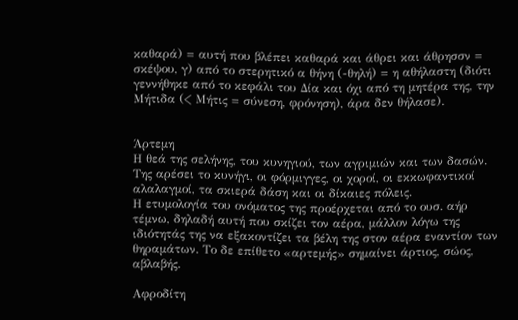καθαρά) = αυτή που βλέπει καθαρά και άθρει και άθρησσν = σκέψου, γ) από το στερητικό α θήνη (-θηλή) = η αθήλαστη (διότι γεννήθηκε από το κεφάλι του Δία και όχι από τη μητέρα της, την Μήτιδα (< Μήτις = σύνεση, φρόνηση), άρα δεν θήλασε).


Άρτεμη
Η θεά της σελήνης, του κυνηγιού, των αγριμιών και των δασών. Της αρέσει το κυνήγι, οι φόρμιγγες, οι χοροί, οι εκκωφαντικοί αλαλαγμοί, τα σκιερά δάση και οι δίκαιες πόλεις.
Η ετυμολογία του ονόματος της προέρχεται από το ουσ. αήρ τέμνω, δηλαδή αυτή που σκίζει τον αέρα, μάλλον λόγω της ιδιότητάς της να εξακοντίζει τα βέλη της στον αέρα εναντίον των θηραμάτων. Το δε επίθετο «αρτεμής» σημαίνει άρτιος, σώος, αβλαβής.

Αφροδίτη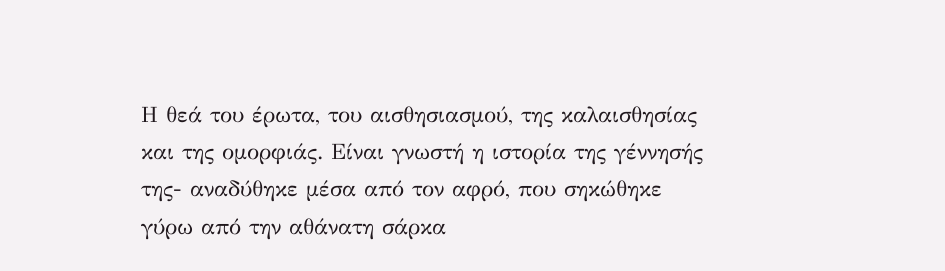Η θεά του έρωτα, του αισθησιασμού, της καλαισθησίας και της ομορφιάς. Είναι γνωστή η ιστορία της γέννησής της- αναδύθηκε μέσα από τον αφρό, που σηκώθηκε γύρω από την αθάνατη σάρκα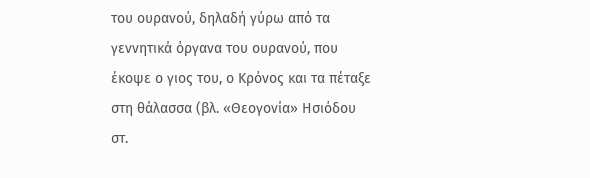του ουρανού, δηλαδή γύρω από τα γεννητικά όργανα του ουρανού, που έκοψε ο γιος του, ο Κρόνος και τα πέταξε στη θάλασσα (βλ. «Θεογονία» Ησιόδου στ.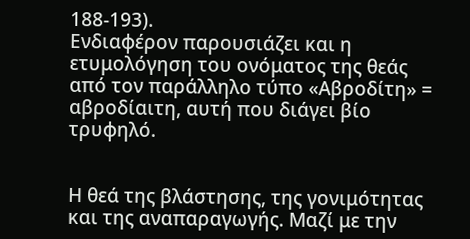188-193).
Ενδιαφέρον παρουσιάζει και η ετυμολόγηση του ονόματος της θεάς από τον παράλληλο τύπο «Αβροδίτη» = αβροδίαιτη, αυτή που διάγει βίο τρυφηλό.


Η θεά της βλάστησης, της γονιμότητας και της αναπαραγωγής. Μαζί με την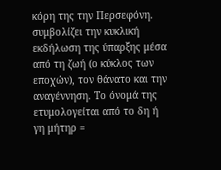κόρη της την Περσεφόνη. συμβολίζει την κυκλική εκδήλωση της ύπαρξης μέσα από τη ζωή (ο κύκλος των εποχών), τον θάνατο και την αναγέννηση. Το όνομά της ετυμολογείται από το δη ή γη μήτηρ =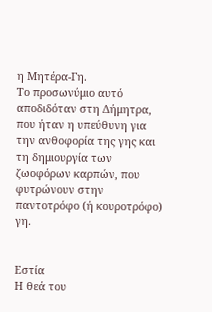η Μητέρα-Γη.
Το προσωνύμιο αυτό αποδιδόταν στη Δήμητρα, που ήταν η υπεύθυνη για την ανθοφορία της γης και τη δημιουργία των ζωοφόρων καρπών, που φυτρώνουν στην παντοτρόφο (ή κουροτρόφο) γη.


Εστία
Η θεά του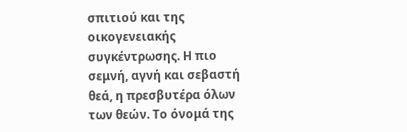σπιτιού και της οικογενειακής συγκέντρωσης. Η πιο σεμνή, αγνή και σεβαστή θεά, η πρεσβυτέρα όλων των θεών. Το όνομά της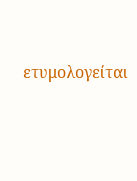ετυμολογείται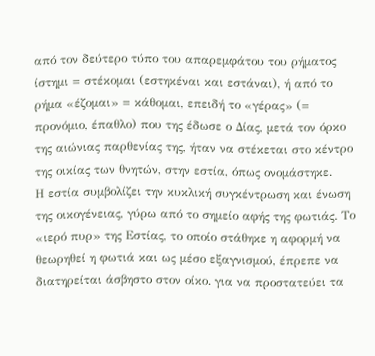από τον δεύτερο τύπο του απαρεμφάτου του ρήματος ίστημι = στέκομαι (εστηκέναι και εστάναι), ή από το ρήμα «έζομαι» = κάθομαι, επειδή το «γέρας» (= προνόμιο, έπαθλο) που της έδωσε ο Δίας, μετά τον όρκο της αιώνιας παρθενίας της, ήταν να στέκεται στο κέντρο της οικίας των θνητών, στην εστία, όπως ονομάστηκε.
Η εστία συμβολίζει την κυκλική συγκέντρωση και ένωση της οικογένειας, γύρω από το σημείο αφής της φωτιάς. Το «ιερό πυρ» της Εστίας, το οποίο στάθηκε η αφορμή να θεωρηθεί η φωτιά και ως μέσο εξαγνισμού, έπρεπε να διατηρείται άσβηστο στον οίκο. για να προστατεύει τα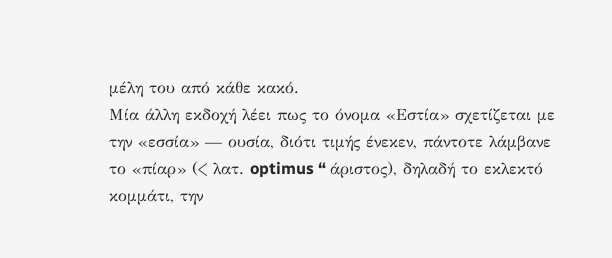μέλη του από κάθε κακό.
Μία άλλη εκδοχή λέει πως το όνομα «Εστία» σχετίζεται με την «εσσία» — ουσία, διότι τιμής ένεκεν, πάντοτε λάμβανε το «πίαρ» (< λατ. optimus “ άριστος), δηλαδή το εκλεκτό κομμάτι, την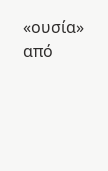«ουσία» από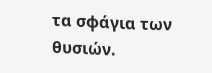τα σφάγια των θυσιών.